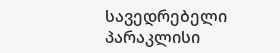სავედრებელი პარაკლისი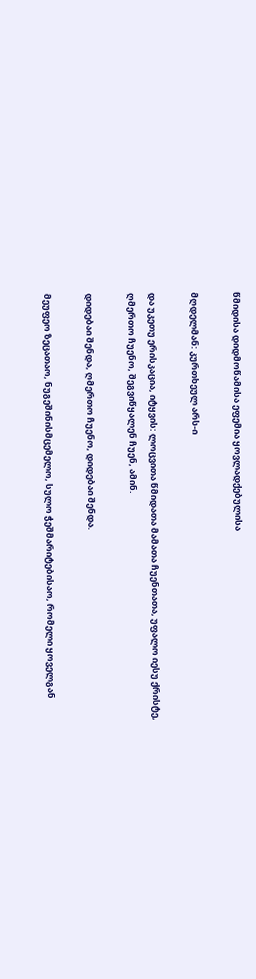წმიდისა დიდმოწამისა ეფემია ყოვლადქებულისა

მღდელმან: კურთხეულ არს-ი

და უკეთუ ერისკაცია, იტყვის: ლოცვითა წმიდათა მამათა ჩუენთათა, უფალო იესუ ქრისტე, ღმერთო ჩუენო, შეგვიწყალენ ჩუენ, ამინ.

დიდებაი შენდა, ღმერთო ჩუენო, დიდებაი შენდა.

მეუფეო ზეცათაო, ნუგეშინისმცემელო, სულო ჭეშმარიტებისაო, რომელი ყოველგან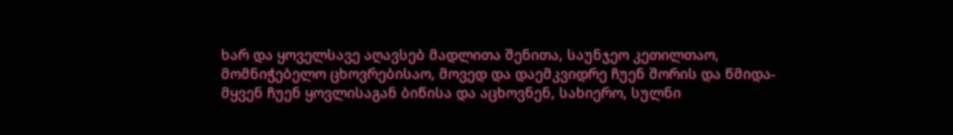ხარ და ყოველსავე აღავსებ მადლითა შენითა, საუნჯეო კეთილთაო, მომნიჭებელო ცხოვრებისაო, მოვედ და დაემკვიდრე ჩუენ შორის და წმიდა-მყვენ ჩუენ ყოვლისაგან ბიწისა და აცხოვნენ, სახიერო, სულნი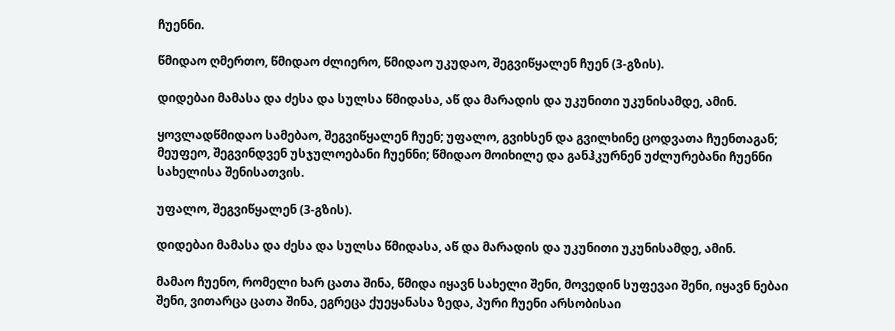ჩუენნი.

წმიდაო ღმერთო, წმიდაო ძლიერო, წმიდაო უკუდაო, შეგვიწყალენ ჩუენ (3-გზის).

დიდებაი მამასა და ძესა და სულსა წმიდასა, აწ და მარადის და უკუნითი უკუნისამდე, ამინ.

ყოვლადწმიდაო სამებაო, შეგვიწყალენ ჩუენ; უფალო, გვიხსენ და გვილხინე ცოდვათა ჩუენთაგან; მეუფეო, შეგვინდვენ უსჯულოებანი ჩუენნი; წმიდაო მოიხილე და განჰკურნენ უძლურებანი ჩუენნი სახელისა შენისათვის.

უფალო, შეგვიწყალენ (3-გზის).

დიდებაი მამასა და ძესა და სულსა წმიდასა, აწ და მარადის და უკუნითი უკუნისამდე, ამინ.

მამაო ჩუენო, რომელი ხარ ცათა შინა, წმიდა იყავნ სახელი შენი, მოვედინ სუფევაი შენი, იყავნ ნებაი შენი, ვითარცა ცათა შინა, ეგრეცა ქუეყანასა ზედა, პური ჩუენი არსობისაი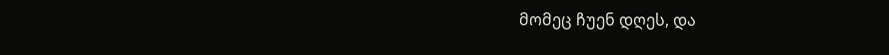მომეც ჩუენ დღეს, და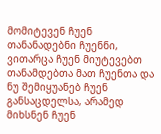მომიტევენ ჩუენ თანანადებნი ჩუენნი, ვითარცა ჩუენ მიუტევებთ თანამდებთა მათ ჩუენთა და ნუ შემიყუანებ ჩუენ განსაცდელსა, არამედ მიხსნენ ჩუენ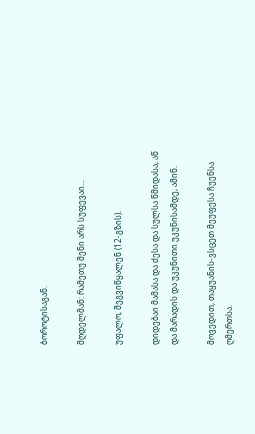ბოროტისაგან.

მღდელმან: რამეთუ შენი არს სუფევაი…

უფალო, შეგვიწყალენ (12-გზის).

დიდებაი მამასა და ძესა და სულსა წმიდასა, აწ და მარადის და უკუნითი უკუნისამდე, ამინ.

მოვედით, თაყუანის-ვსცეთ მეუფესა ჩუენსა ღმერთსა.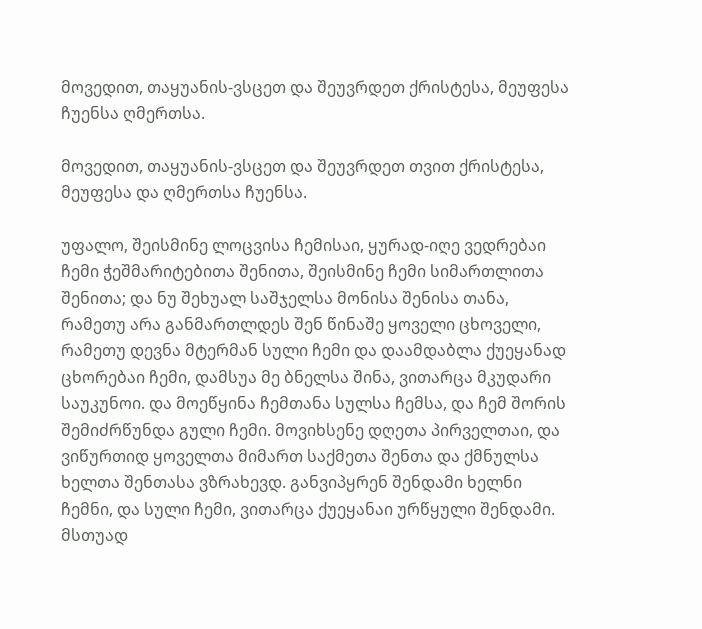მოვედით, თაყუანის-ვსცეთ და შეუვრდეთ ქრისტესა, მეუფესა ჩუენსა ღმერთსა.

მოვედით, თაყუანის-ვსცეთ და შეუვრდეთ თვით ქრისტესა, მეუფესა და ღმერთსა ჩუენსა.

უფალო, შეისმინე ლოცვისა ჩემისაი, ყურად-იღე ვედრებაი ჩემი ჭეშმარიტებითა შენითა, შეისმინე ჩემი სიმართლითა შენითა; და ნუ შეხუალ საშჯელსა მონისა შენისა თანა, რამეთუ არა განმართლდეს შენ წინაშე ყოველი ცხოველი, რამეთუ დევნა მტერმან სული ჩემი და დაამდაბლა ქუეყანად ცხორებაი ჩემი, დამსუა მე ბნელსა შინა, ვითარცა მკუდარი საუკუნოი. და მოეწყინა ჩემთანა სულსა ჩემსა, და ჩემ შორის შემიძრწუნდა გული ჩემი. მოვიხსენე დღეთა პირველთაი, და ვიწურთიდ ყოველთა მიმართ საქმეთა შენთა და ქმნულსა ხელთა შენთასა ვზრახევდ. განვიპყრენ შენდამი ხელნი ჩემნი, და სული ჩემი, ვითარცა ქუეყანაი ურწყული შენდამი. მსთუად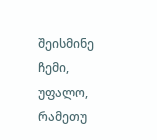შეისმინე ჩემი, უფალო, რამეთუ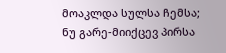მოაკლდა სულსა ჩემსა; ნუ გარე-მიიქცევ პირსა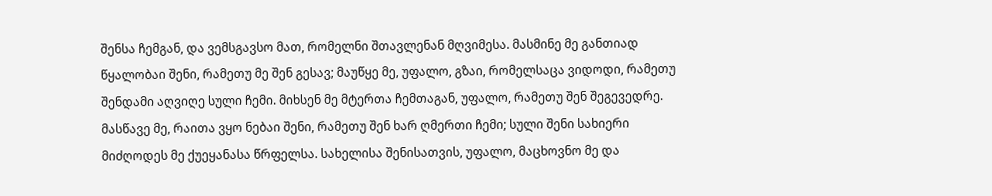შენსა ჩემგან, და ვემსგავსო მათ, რომელნი შთავლენან მღვიმესა. მასმინე მე განთიად წყალობაი შენი, რამეთუ მე შენ გესავ; მაუწყე მე, უფალო, გზაი, რომელსაცა ვიდოდი, რამეთუ შენდამი აღვიღე სული ჩემი. მიხსენ მე მტერთა ჩემთაგან, უფალო, რამეთუ შენ შეგევედრე. მასწავე მე, რაითა ვყო ნებაი შენი, რამეთუ შენ ხარ ღმერთი ჩემი; სული შენი სახიერი მიძღოდეს მე ქუეყანასა წრფელსა. სახელისა შენისათვის, უფალო, მაცხოვნო მე და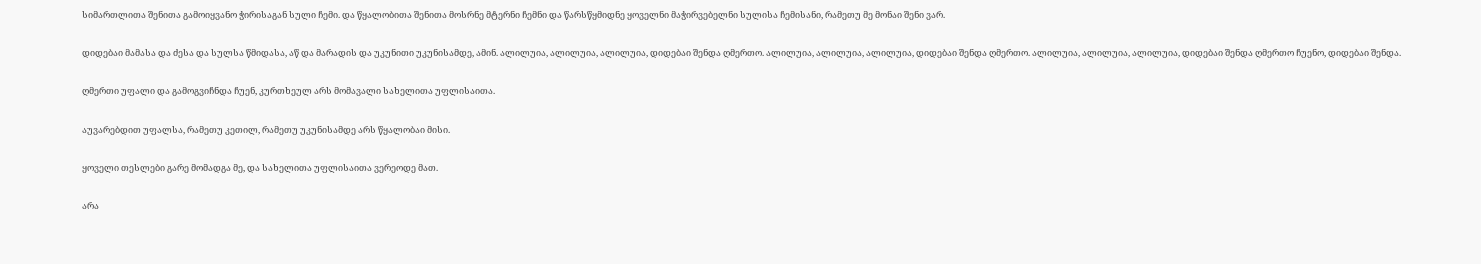სიმართლითა შენითა გამოიყვანო ჭირისაგან სული ჩემი. და წყალობითა შენითა მოსრნე მტერნი ჩემნი და წარსწყმიდნე ყოველნი მაჭირვებელნი სულისა ჩემისანი, რამეთუ მე მონაი შენი ვარ.

დიდებაი მამასა და ძესა და სულსა წმიდასა, აწ და მარადის და უკუნითი უკუნისამდე, ამინ. ალილუია, ალილუია, ალილუია, დიდებაი შენდა ღმერთო. ალილუია, ალილუია, ალილუია, დიდებაი შენდა ღმერთო. ალილუია, ალილუია, ალილუია, დიდებაი შენდა ღმერთო ჩუენო, დიდებაი შენდა.

ღმერთი უფალი და გამოგვიჩნდა ჩუენ, კურთხეულ არს მომავალი სახელითა უფლისაითა.

აუვარებდით უფალსა, რამეთუ კეთილ, რამეთუ უკუნისამდე არს წყალობაი მისი.

ყოველი თესლები გარე მომადგა მე, და სახელითა უფლისაითა ვერეოდე მათ.

არა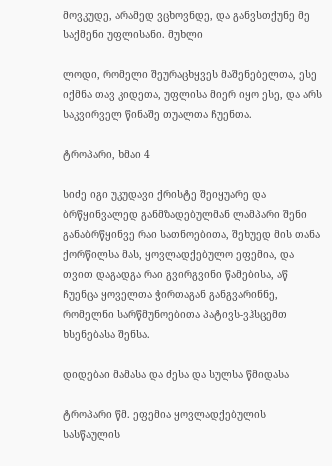მოვკუდე, არამედ ვცხოვნდე, და განვსთქუნე მე საქმენი უფლისანი. მუხლი

ლოდი, რომელი შეურაცხყვეს მაშენებელთა, ესე იქმნა თავ კიდეთა, უფლისა მიერ იყო ესე, და არს საკვირველ წინაშე თუალთა ჩუენთა.

ტროპარი, ხმაი 4

სიძე იგი უკუდავი ქრისტე შეიყუარე და ბრწყინვალედ განმზადებულმან ლამპარი შენი განაბრწყინვე რაი სათნოებითა, შეხუედ მის თანა ქორწილსა მას, ყოვლადქებულო ეფემია, და თვით დაგადგა რაი გვირგვინი წამებისა, აწ ჩუენცა ყოველთა ჭირთაგან განგვარინნე, რომელნი სარწმუნოებითა პატივს-ვჰსცემთ ხსენებასა შენსა.

დიდებაი მამასა და ძესა და სულსა წმიდასა

ტროპარი წმ. ეფემია ყოვლადქებულის სასწაულის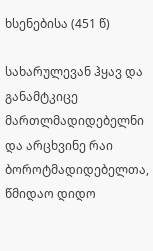ხსენებისა (451 წ)

სახარულევან ჰყავ და განამტკიცე მართლმადიდებელნი და არცხვინე რაი ბოროტმადიდებელთა, წმიდაო დიდო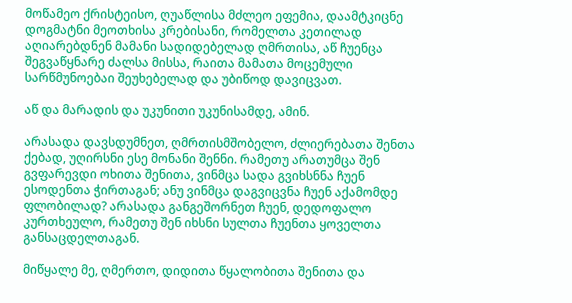მოწამეო ქრისტეისო, ღუაწლისა მძლეო ეფემია, დაამტკიცნე დოგმატნი მეოთხისა კრებისანი, რომელთა კეთილად აღიარებდნენ მამანი სადიდებელად ღმრთისა, აწ ჩუენცა შეგვაწყნარე ძალსა მისსა, რაითა მამათა მოცემული სარწმუნოებაი შეუხებელად და უბიწოდ დავიცვათ.

აწ და მარადის და უკუნითი უკუნისამდე, ამინ.

არასადა დავსდუმნეთ, ღმრთისმშობელო, ძლიერებათა შენთა ქებად, უღირსნი ესე მონანი შენნი. რამეთუ არათუმცა შენ გვფარევდი ოხითა შენითა, ვინმცა სადა გვიხსნნა ჩუენ ესოდენთა ჭირთაგან; ანუ ვინმცა დაგვიცვნა ჩუენ აქამომდე ფლობილად? არასადა განგეშორნეთ ჩუენ, დედოფალო კურთხეულო, რამეთუ შენ იხსნი სულთა ჩუენთა ყოველთა განსაცდელთაგან.

მიწყალე მე, ღმერთო, დიდითა წყალობითა შენითა და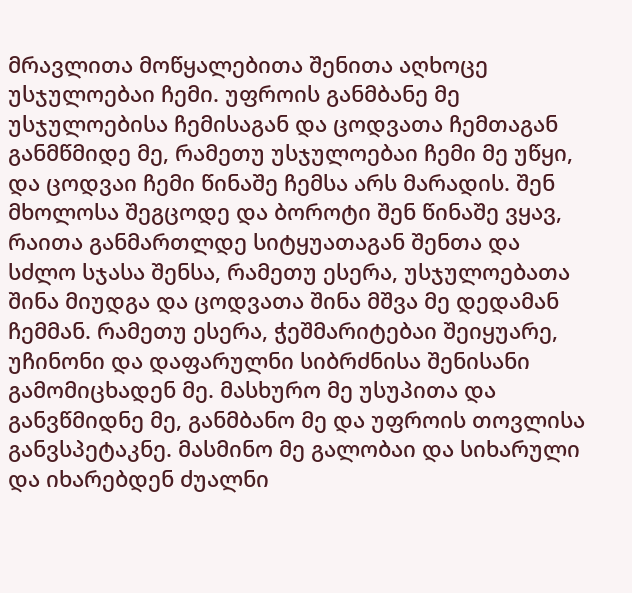მრავლითა მოწყალებითა შენითა აღხოცე უსჯულოებაი ჩემი. უფროის განმბანე მე უსჯულოებისა ჩემისაგან და ცოდვათა ჩემთაგან განმწმიდე მე, რამეთუ უსჯულოებაი ჩემი მე უწყი, და ცოდვაი ჩემი წინაშე ჩემსა არს მარადის. შენ მხოლოსა შეგცოდე და ბოროტი შენ წინაშე ვყავ, რაითა განმართლდე სიტყუათაგან შენთა და სძლო სჯასა შენსა, რამეთუ ესერა, უსჯულოებათა შინა მიუდგა და ცოდვათა შინა მშვა მე დედამან ჩემმან. რამეთუ ესერა, ჭეშმარიტებაი შეიყუარე, უჩინონი და დაფარულნი სიბრძნისა შენისანი გამომიცხადენ მე. მასხურო მე უსუპითა და განვწმიდნე მე, განმბანო მე და უფროის თოვლისა განვსპეტაკნე. მასმინო მე გალობაი და სიხარული და იხარებდენ ძუალნი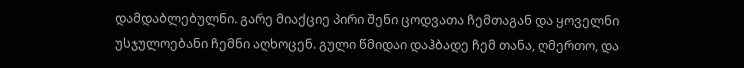დამდაბლებულნი. გარე მიაქციე პირი შენი ცოდვათა ჩემთაგან და ყოველნი უსჯულოებანი ჩემნი აღხოცენ. გული წმიდაი დაჰბადე ჩემ თანა, ღმერთო, და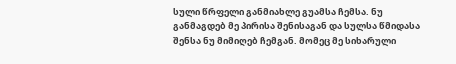სული წრფელი განმიახლე გუამსა ჩემსა. ნუ განმაგდებ მე პირისა შენისაგან და სულსა წმიდასა შენსა ნუ მიმიღებ ჩემგან. მომეც მე სიხარული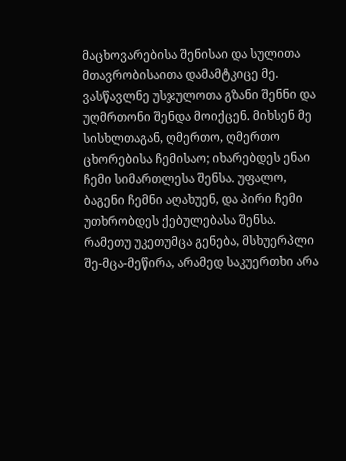მაცხოვარებისა შენისაი და სულითა მთავრობისაითა დამამტკიცე მე. ვასწავლნე უსჯულოთა გზანი შენნი და უღმრთონი შენდა მოიქცენ. მიხსენ მე სისხლთაგან, ღმერთო, ღმერთო ცხორებისა ჩემისაო; იხარებდეს ენაი ჩემი სიმართლესა შენსა. უფალო, ბაგენი ჩემნი აღახუენ, და პირი ჩემი უთხრობდეს ქებულებასა შენსა. რამეთუ უკეთუმცა გენება, მსხუერპლი შე-მცა-მეწირა, არამედ საკუერთხი არა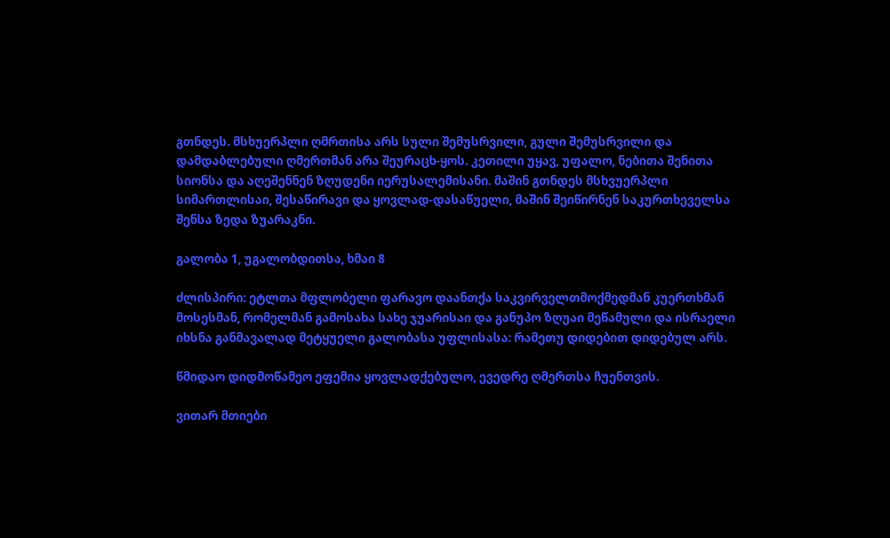გთნდეს. მსხუერპლი ღმრთისა არს სული შემუსრვილი, გული შემუსრვილი და დამდაბლებული ღმერთმან არა შეურაცხ-ყოს. კეთილი უყავ, უფალო, ნებითა შენითა სიონსა და აღეშენნენ ზღუდენი იერუსალემისანი. მაშინ გთნდეს მსხვუერპლი სიმართლისაი, შესაწირავი და ყოვლად-დასაწუელი, მაშინ შეიწირნენ საკურთხეველსა შენსა ზედა ზუარაკნი.

გალობა 1, უგალობდითსა, ხმაი 8

ძლისპირი: ეტლთა მფლობელი ფარავო დაანთქა საკვირველთმოქმედმან კუერთხმან მოსესმან, რომელმან გამოსახა სახე ჯუარისაი და განუპო ზღუაი მეწამული და ისრაელი იხსნა განმავალად მეტყუელი გალობასა უფლისასა: რამეთუ დიდებით დიდებულ არს.

წმიდაო დიდმოწამეო ეფემია ყოვლადქებულო, ევედრე ღმერთსა ჩუენთვის.

ვითარ მთიები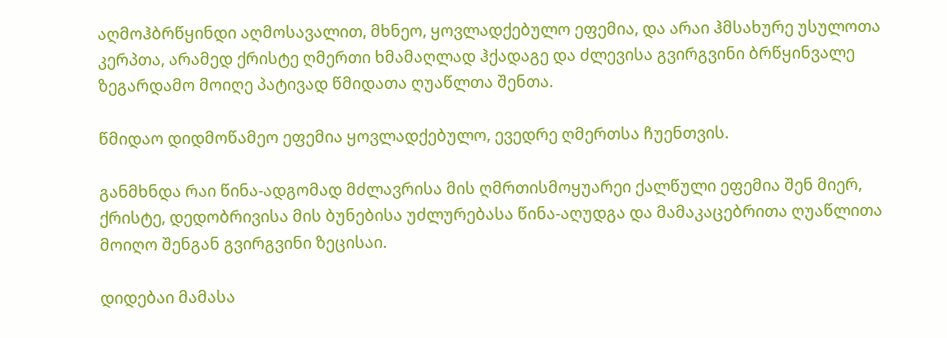აღმოჰბრწყინდი აღმოსავალით, მხნეო, ყოვლადქებულო ეფემია, და არაი ჰმსახურე უსულოთა კერპთა, არამედ ქრისტე ღმერთი ხმამაღლად ჰქადაგე და ძლევისა გვირგვინი ბრწყინვალე ზეგარდამო მოიღე პატივად წმიდათა ღუაწლთა შენთა.

წმიდაო დიდმოწამეო ეფემია ყოვლადქებულო, ევედრე ღმერთსა ჩუენთვის.

განმხნდა რაი წინა-ადგომად მძლავრისა მის ღმრთისმოყუარეი ქალწული ეფემია შენ მიერ, ქრისტე, დედობრივისა მის ბუნებისა უძლურებასა წინა-აღუდგა და მამაკაცებრითა ღუაწლითა მოიღო შენგან გვირგვინი ზეცისაი.

დიდებაი მამასა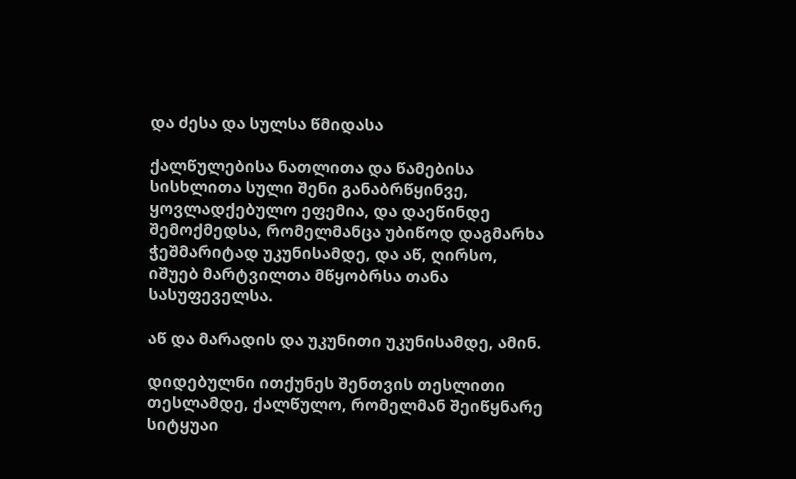და ძესა და სულსა წმიდასა

ქალწულებისა ნათლითა და წამებისა სისხლითა სული შენი განაბრწყინვე, ყოვლადქებულო ეფემია, და დაეწინდე შემოქმედსა, რომელმანცა უბიწოდ დაგმარხა ჭეშმარიტად უკუნისამდე, და აწ, ღირსო, იშუებ მარტვილთა მწყობრსა თანა სასუფეველსა.

აწ და მარადის და უკუნითი უკუნისამდე, ამინ.

დიდებულნი ითქუნეს შენთვის თესლითი თესლამდე, ქალწულო, რომელმან შეიწყნარე სიტყუაი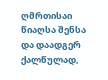ღმრთისაი წიაღსა შენსა და დაადგერ ქალწულად,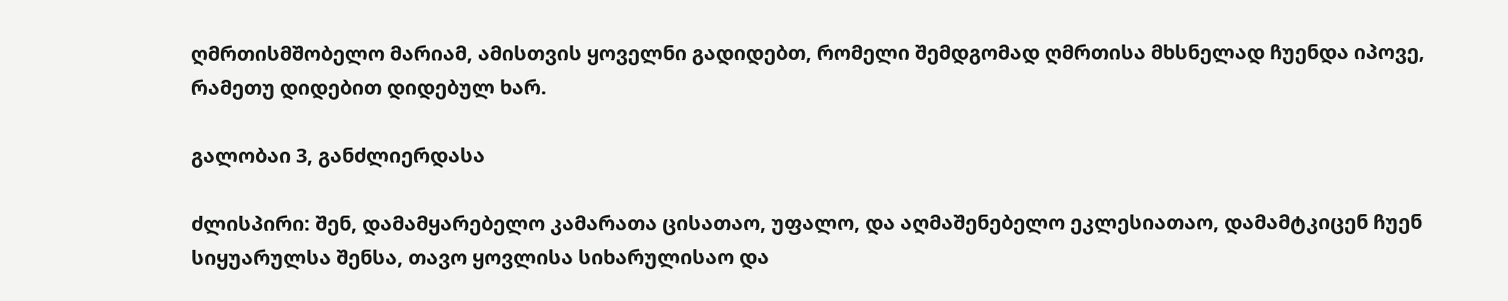ღმრთისმშობელო მარიამ, ამისთვის ყოველნი გადიდებთ, რომელი შემდგომად ღმრთისა მხსნელად ჩუენდა იპოვე, რამეთუ დიდებით დიდებულ ხარ.

გალობაი 3, განძლიერდასა

ძლისპირი: შენ, დამამყარებელო კამარათა ცისათაო, უფალო, და აღმაშენებელო ეკლესიათაო, დამამტკიცენ ჩუენ სიყუარულსა შენსა, თავო ყოვლისა სიხარულისაო და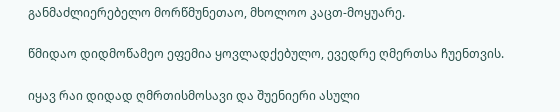განმაძლიერებელო მორწმუნეთაო, მხოლოო კაცთ-მოყუარე.

წმიდაო დიდმოწამეო ეფემია ყოვლადქებულო, ევედრე ღმერთსა ჩუენთვის.

იყავ რაი დიდად ღმრთისმოსავი და შუენიერი ასული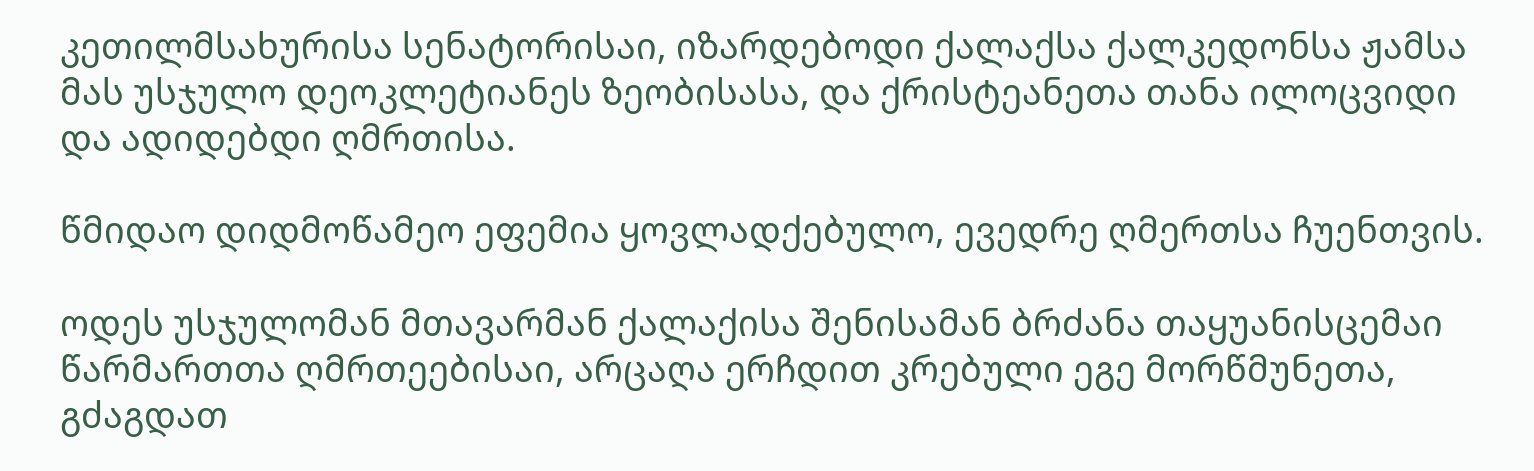კეთილმსახურისა სენატორისაი, იზარდებოდი ქალაქსა ქალკედონსა ჟამსა მას უსჯულო დეოკლეტიანეს ზეობისასა, და ქრისტეანეთა თანა ილოცვიდი და ადიდებდი ღმრთისა.

წმიდაო დიდმოწამეო ეფემია ყოვლადქებულო, ევედრე ღმერთსა ჩუენთვის.

ოდეს უსჯულომან მთავარმან ქალაქისა შენისამან ბრძანა თაყუანისცემაი წარმართთა ღმრთეებისაი, არცაღა ერჩდით კრებული ეგე მორწმუნეთა, გძაგდათ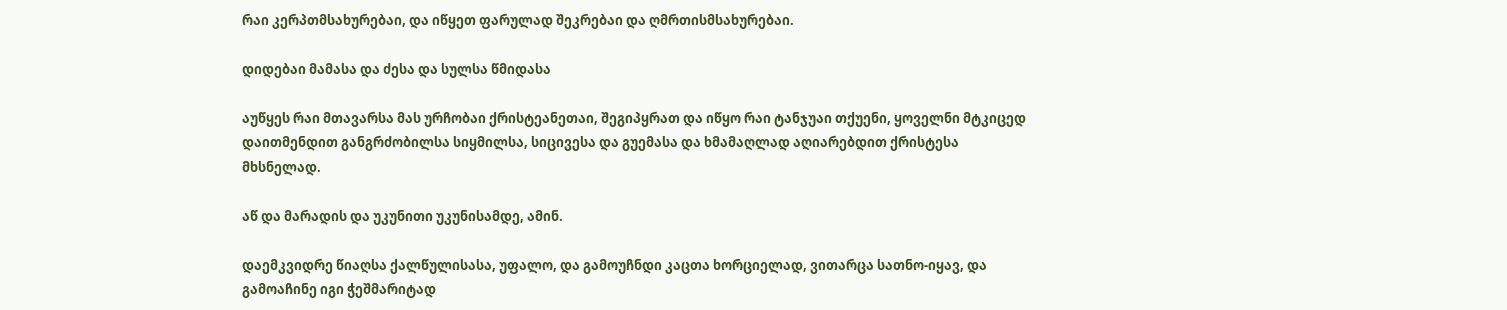რაი კერპთმსახურებაი, და იწყეთ ფარულად შეკრებაი და ღმრთისმსახურებაი.

დიდებაი მამასა და ძესა და სულსა წმიდასა

აუწყეს რაი მთავარსა მას ურჩობაი ქრისტეანეთაი, შეგიპყრათ და იწყო რაი ტანჯუაი თქუენი, ყოველნი მტკიცედ დაითმენდით განგრძობილსა სიყმილსა, სიცივესა და გუემასა და ხმამაღლად აღიარებდით ქრისტესა მხსნელად.

აწ და მარადის და უკუნითი უკუნისამდე, ამინ.

დაემკვიდრე წიაღსა ქალწულისასა, უფალო, და გამოუჩნდი კაცთა ხორციელად, ვითარცა სათნო-იყავ, და გამოაჩინე იგი ჭეშმარიტად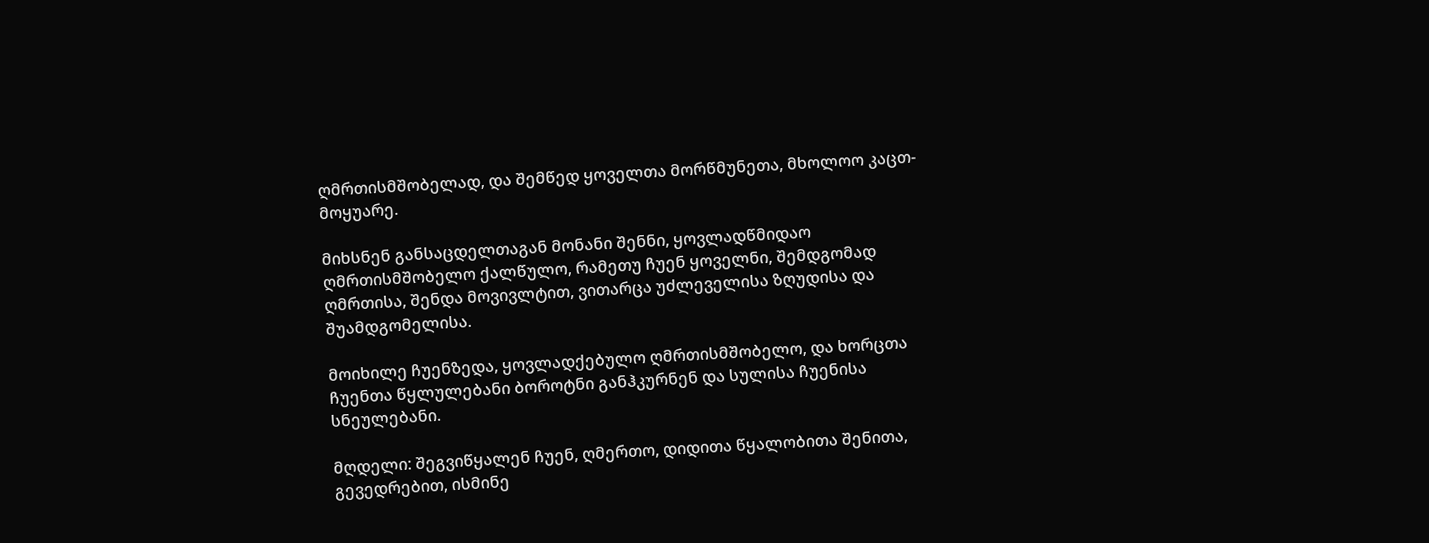ღმრთისმშობელად, და შემწედ ყოველთა მორწმუნეთა, მხოლოო კაცთ-მოყუარე.

მიხსნენ განსაცდელთაგან მონანი შენნი, ყოვლადწმიდაო ღმრთისმშობელო ქალწულო, რამეთუ ჩუენ ყოველნი, შემდგომად ღმრთისა, შენდა მოვივლტით, ვითარცა უძლეველისა ზღუდისა და შუამდგომელისა.

მოიხილე ჩუენზედა, ყოვლადქებულო ღმრთისმშობელო, და ხორცთა ჩუენთა წყლულებანი ბოროტნი განჰკურნენ და სულისა ჩუენისა სნეულებანი.

მღდელი: შეგვიწყალენ ჩუენ, ღმერთო, დიდითა წყალობითა შენითა, გევედრებით, ისმინე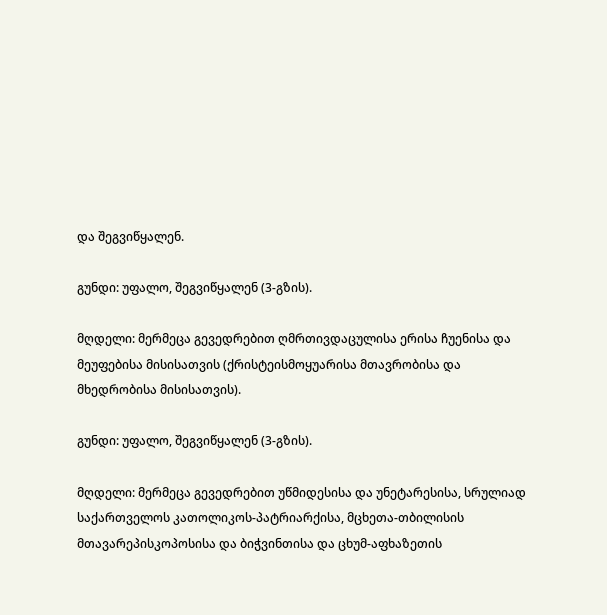და შეგვიწყალენ.

გუნდი: უფალო, შეგვიწყალენ (3-გზის).

მღდელი: მერმეცა გევედრებით ღმრთივდაცულისა ერისა ჩუენისა და მეუფებისა მისისათვის (ქრისტეისმოყუარისა მთავრობისა და მხედრობისა მისისათვის).

გუნდი: უფალო, შეგვიწყალენ (3-გზის).

მღდელი: მერმეცა გევედრებით უწმიდესისა და უნეტარესისა, სრულიად საქართველოს კათოლიკოს-პატრიარქისა, მცხეთა-თბილისის მთავარეპისკოპოსისა და ბიჭვინთისა და ცხუმ-აფხაზეთის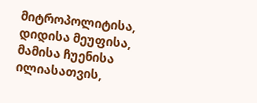მიტროპოლიტისა, დიდისა მეუფისა, მამისა ჩუენისა ილიასათვის,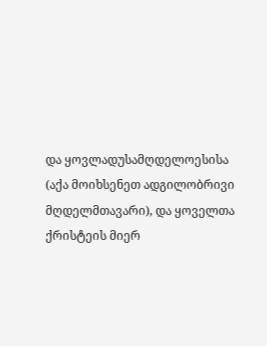და ყოვლადუსამღდელოესისა (აქა მოიხსენეთ ადგილობრივი მღდელმთავარი), და ყოველთა ქრისტეის მიერ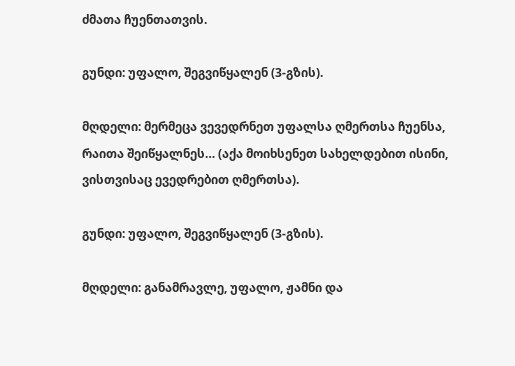ძმათა ჩუენთათვის.

გუნდი: უფალო, შეგვიწყალენ (3-გზის).

მღდელი: მერმეცა ვევედრნეთ უფალსა ღმერთსა ჩუენსა, რაითა შეიწყალნეს… (აქა მოიხსენეთ სახელდებით ისინი, ვისთვისაც ევედრებით ღმერთსა).

გუნდი: უფალო, შეგვიწყალენ (3-გზის).

მღდელი: განამრავლე, უფალო, ჟამნი და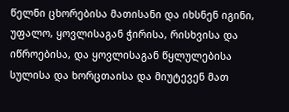წელნი ცხორებისა მათისანი და იხსნენ იგინი, უფალო, ყოვლისაგან ჭირისა, რისხვისა და იწროებისა, და ყოვლისაგან წყლულებისა სულისა და ხორცთაისა და მიუტევენ მათ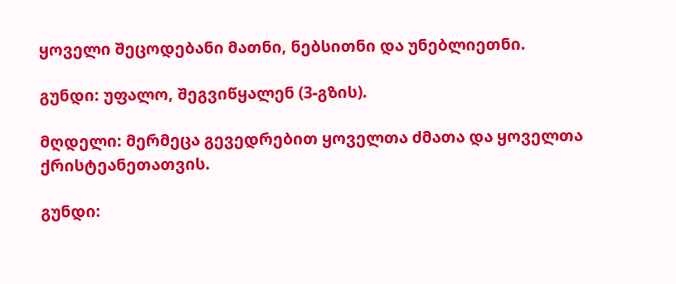ყოველი შეცოდებანი მათნი, ნებსითნი და უნებლიეთნი.

გუნდი: უფალო, შეგვიწყალენ (3-გზის).

მღდელი: მერმეცა გევედრებით ყოველთა ძმათა და ყოველთა ქრისტეანეთათვის.

გუნდი: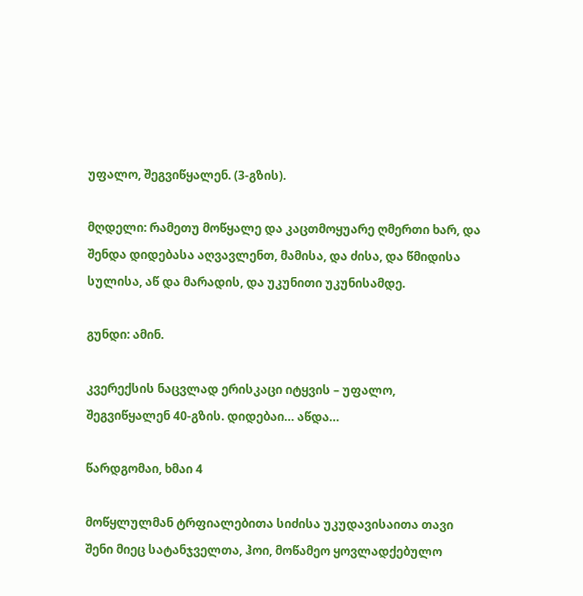უფალო, შეგვიწყალენ. (3-გზის).

მღდელი: რამეთუ მოწყალე და კაცთმოყუარე ღმერთი ხარ, და შენდა დიდებასა აღვავლენთ, მამისა, და ძისა, და წმიდისა სულისა, აწ და მარადის, და უკუნითი უკუნისამდე.

გუნდი: ამინ.

კვერექსის ნაცვლად ერისკაცი იტყვის – უფალო, შეგვიწყალენ 40-გზის. დიდებაი… აწდა…

წარდგომაი, ხმაი 4

მოწყლულმან ტრფიალებითა სიძისა უკუდავისაითა თავი შენი მიეც სატანჯველთა, ჰოი, მოწამეო ყოვლადქებულო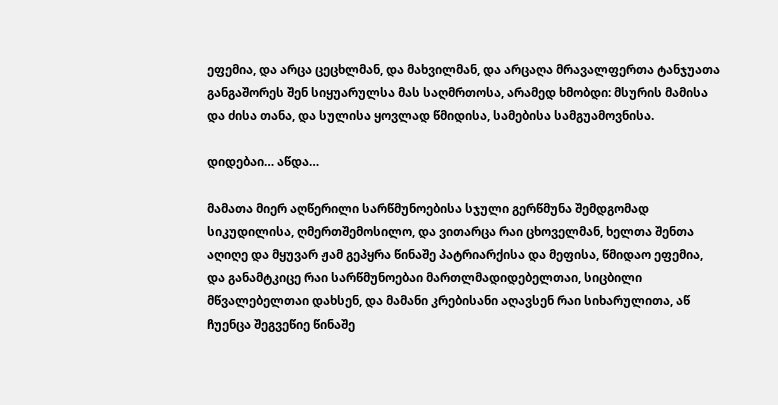ეფემია, და არცა ცეცხლმან, და მახვილმან, და არცაღა მრავალფერთა ტანჯუათა განგაშორეს შენ სიყუარულსა მას საღმრთოსა, არამედ ხმობდი: მსურის მამისა და ძისა თანა, და სულისა ყოვლად წმიდისა, სამებისა სამგუამოვნისა.

დიდებაი… აწდა…

მამათა მიერ აღწერილი სარწმუნოებისა სჯული გერწმუნა შემდგომად სიკუდილისა, ღმერთშემოსილო, და ვითარცა რაი ცხოველმან, ხელთა შენთა აღიღე და მყუვარ ჟამ გეპყრა წინაშე პატრიარქისა და მეფისა, წმიდაო ეფემია, და განამტკიცე რაი სარწმუნოებაი მართლმადიდებელთაი, სიცბილი მწვალებელთაი დახსენ, და მამანი კრებისანი აღავსენ რაი სიხარულითა, აწ ჩუენცა შეგვეწიე წინაშე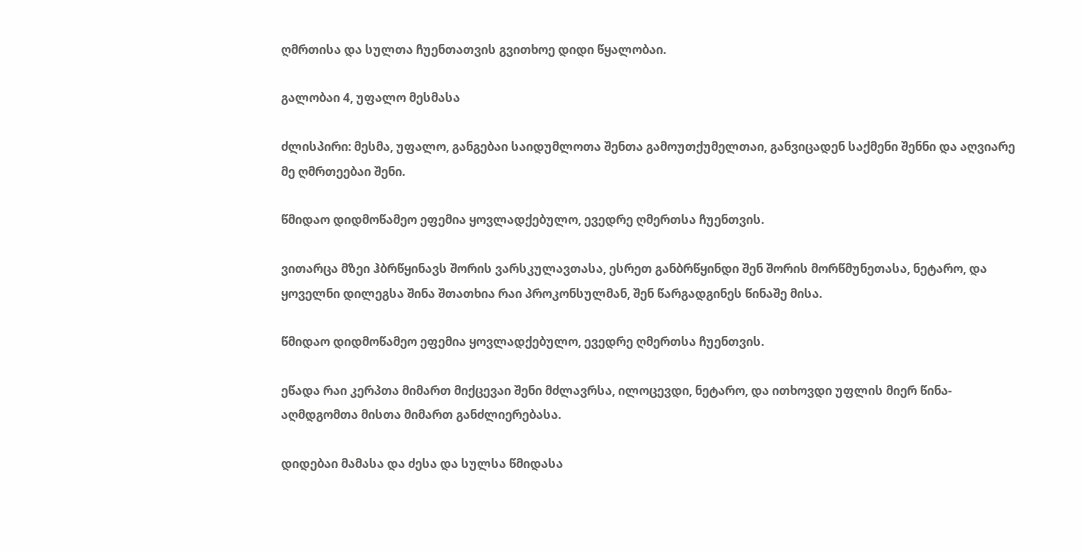ღმრთისა და სულთა ჩუენთათვის გვითხოე დიდი წყალობაი.

გალობაი 4, უფალო მესმასა

ძლისპირი: მესმა, უფალო, განგებაი საიდუმლოთა შენთა გამოუთქუმელთაი, განვიცადენ საქმენი შენნი და აღვიარე მე ღმრთეებაი შენი.

წმიდაო დიდმოწამეო ეფემია ყოვლადქებულო, ევედრე ღმერთსა ჩუენთვის.

ვითარცა მზეი ჰბრწყინავს შორის ვარსკულავთასა, ესრეთ განბრწყინდი შენ შორის მორწმუნეთასა, ნეტარო, და ყოველნი დილეგსა შინა შთათხია რაი პროკონსულმან, შენ წარგადგინეს წინაშე მისა.

წმიდაო დიდმოწამეო ეფემია ყოვლადქებულო, ევედრე ღმერთსა ჩუენთვის.

ეწადა რაი კერპთა მიმართ მიქცევაი შენი მძლავრსა, ილოცევდი, ნეტარო, და ითხოვდი უფლის მიერ წინა-აღმდგომთა მისთა მიმართ განძლიერებასა.

დიდებაი მამასა და ძესა და სულსა წმიდასა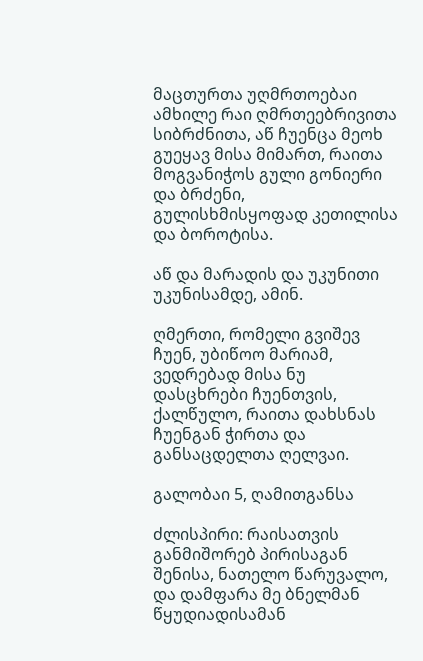მაცთურთა უღმრთოებაი ამხილე რაი ღმრთეებრივითა სიბრძნითა, აწ ჩუენცა მეოხ გუეყავ მისა მიმართ, რაითა მოგვანიჭოს გული გონიერი და ბრძენი, გულისხმისყოფად კეთილისა და ბოროტისა.

აწ და მარადის და უკუნითი უკუნისამდე, ამინ.

ღმერთი, რომელი გვიშევ ჩუენ, უბიწოო მარიამ, ვედრებად მისა ნუ დასცხრები ჩუენთვის, ქალწულო, რაითა დახსნას ჩუენგან ჭირთა და განსაცდელთა ღელვაი.

გალობაი 5, ღამითგანსა

ძლისპირი: რაისათვის განმიშორებ პირისაგან შენისა, ნათელო წარუვალო, და დამფარა მე ბნელმან წყუდიადისამან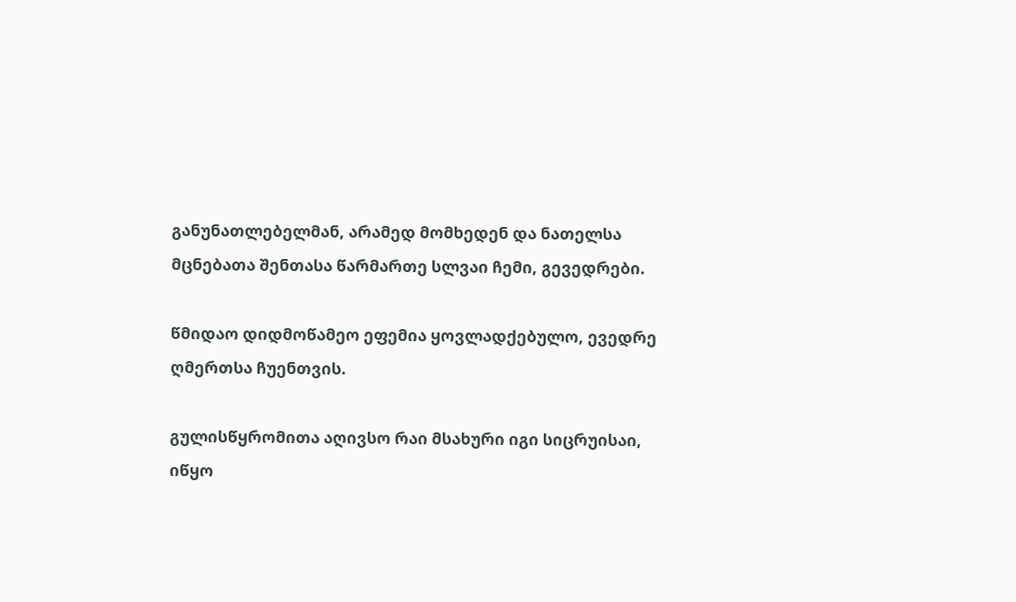განუნათლებელმან, არამედ მომხედენ და ნათელსა მცნებათა შენთასა წარმართე სლვაი ჩემი, გევედრები.

წმიდაო დიდმოწამეო ეფემია ყოვლადქებულო, ევედრე ღმერთსა ჩუენთვის.

გულისწყრომითა აღივსო რაი მსახური იგი სიცრუისაი, იწყო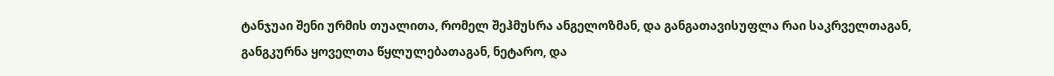ტანჯუაი შენი ურმის თუალითა, რომელ შეჰმუსრა ანგელოზმან, და განგათავისუფლა რაი საკრველთაგან, განგკურნა ყოველთა წყლულებათაგან, ნეტარო, და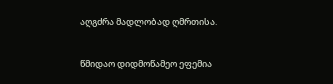აღგძრა მადლობად ღმრთისა.

წმიდაო დიდმოწამეო ეფემია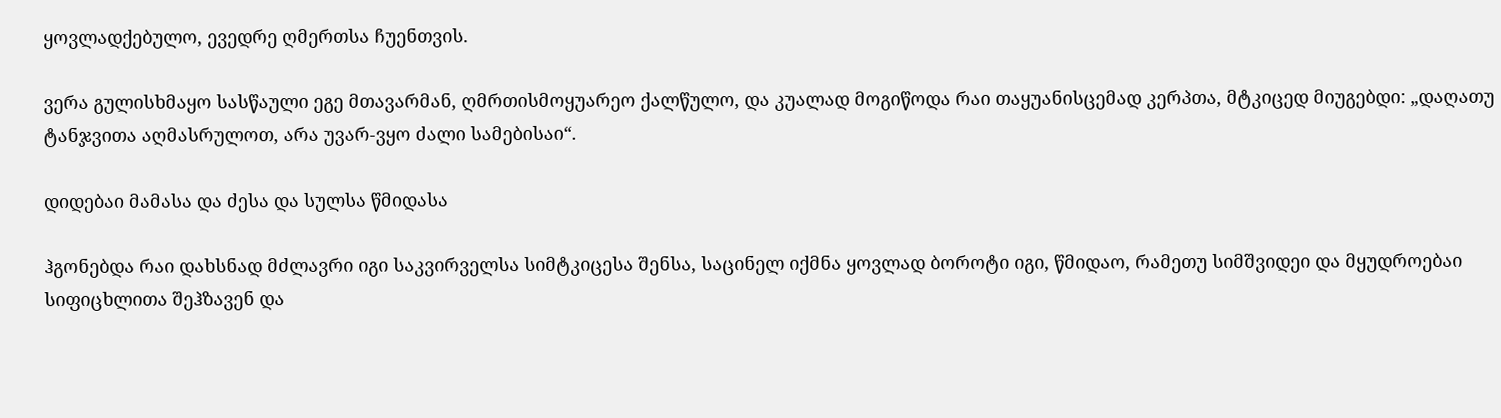ყოვლადქებულო, ევედრე ღმერთსა ჩუენთვის.

ვერა გულისხმაყო სასწაული ეგე მთავარმან, ღმრთისმოყუარეო ქალწულო, და კუალად მოგიწოდა რაი თაყუანისცემად კერპთა, მტკიცედ მიუგებდი: „დაღათუ ტანჯვითა აღმასრულოთ, არა უვარ-ვყო ძალი სამებისაი“.

დიდებაი მამასა და ძესა და სულსა წმიდასა

ჰგონებდა რაი დახსნად მძლავრი იგი საკვირველსა სიმტკიცესა შენსა, საცინელ იქმნა ყოვლად ბოროტი იგი, წმიდაო, რამეთუ სიმშვიდეი და მყუდროებაი სიფიცხლითა შეჰზავენ და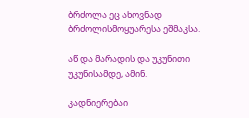ბრძოლა ეც ახოვნად ბრძოლისმოყუარესა ეშმაკსა.

აწ და მარადის და უკუნითი უკუნისამდე, ამინ.

კადნიერებაი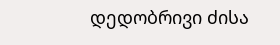დედობრივი ძისა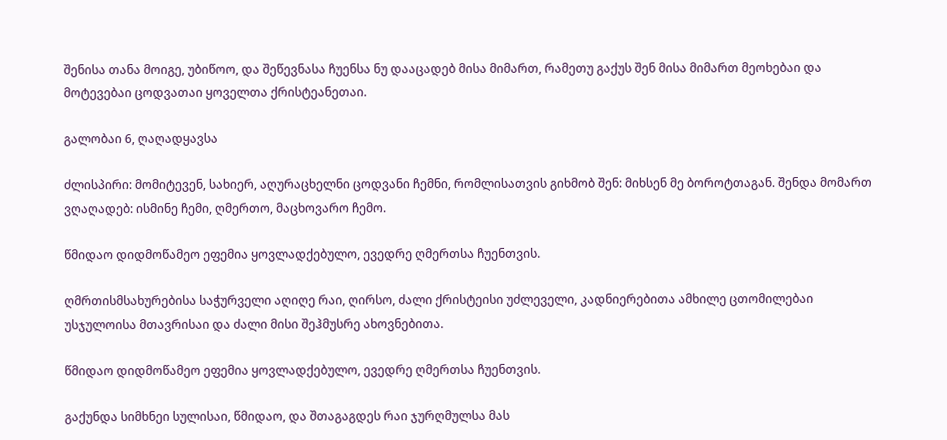შენისა თანა მოიგე, უბიწოო, და შეწევნასა ჩუენსა ნუ დააცადებ მისა მიმართ, რამეთუ გაქუს შენ მისა მიმართ მეოხებაი და მოტევებაი ცოდვათაი ყოველთა ქრისტეანეთაი.

გალობაი 6, ღაღადყავსა

ძლისპირი: მომიტევენ, სახიერ, აღურაცხელნი ცოდვანი ჩემნი, რომლისათვის გიხმობ შენ: მიხსენ მე ბოროტთაგან. შენდა მომართ ვღაღადებ: ისმინე ჩემი, ღმერთო, მაცხოვარო ჩემო.

წმიდაო დიდმოწამეო ეფემია ყოვლადქებულო, ევედრე ღმერთსა ჩუენთვის.

ღმრთისმსახურებისა საჭურველი აღიღე რაი, ღირსო, ძალი ქრისტეისი უძლეველი, კადნიერებითა ამხილე ცთომილებაი უსჯულოისა მთავრისაი და ძალი მისი შეჰმუსრე ახოვნებითა.

წმიდაო დიდმოწამეო ეფემია ყოვლადქებულო, ევედრე ღმერთსა ჩუენთვის.

გაქუნდა სიმხნეი სულისაი, წმიდაო, და შთაგაგდეს რაი ჯურღმულსა მას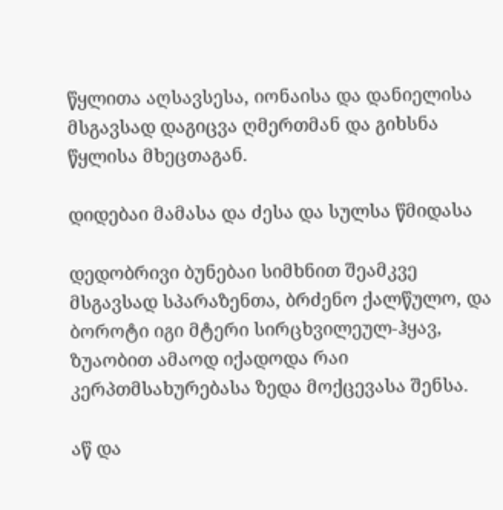წყლითა აღსავსესა, იონაისა და დანიელისა მსგავსად დაგიცვა ღმერთმან და გიხსნა წყლისა მხეცთაგან.

დიდებაი მამასა და ძესა და სულსა წმიდასა

დედობრივი ბუნებაი სიმხნით შეამკვე მსგავსად სპარაზენთა, ბრძენო ქალწულო, და ბოროტი იგი მტერი სირცხვილეულ-ჰყავ, ზუაობით ამაოდ იქადოდა რაი კერპთმსახურებასა ზედა მოქცევასა შენსა.

აწ და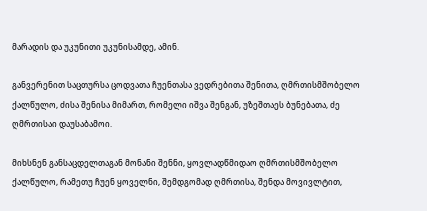მარადის და უკუნითი უკუნისამდე, ამინ.

განვერენით საცთურსა ცოდვათა ჩუენთასა ვედრებითა შენითა, ღმრთისმშობელო ქალწულო, ძისა შენისა მიმართ, რომელი იშვა შენგან, უზეშთაეს ბუნებათა, ძე ღმრთისაი დაუსაბამოი.

მიხსნენ განსაცდელთაგან მონანი შენნი, ყოვლადწმიდაო ღმრთისმშობელო ქალწულო, რამეთუ ჩუენ ყოველნი, შემდგომად ღმრთისა, შენდა მოვივლტით,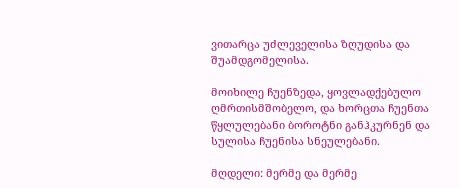ვითარცა უძლეველისა ზღუდისა და შუამდგომელისა.

მოიხილე ჩუენზედა, ყოვლადქებულო ღმრთისმშობელო, და ხორცთა ჩუენთა წყლულებანი ბოროტნი განჰკურნენ და სულისა ჩუენისა სნეულებანი.

მღდელი: მერმე და მერმე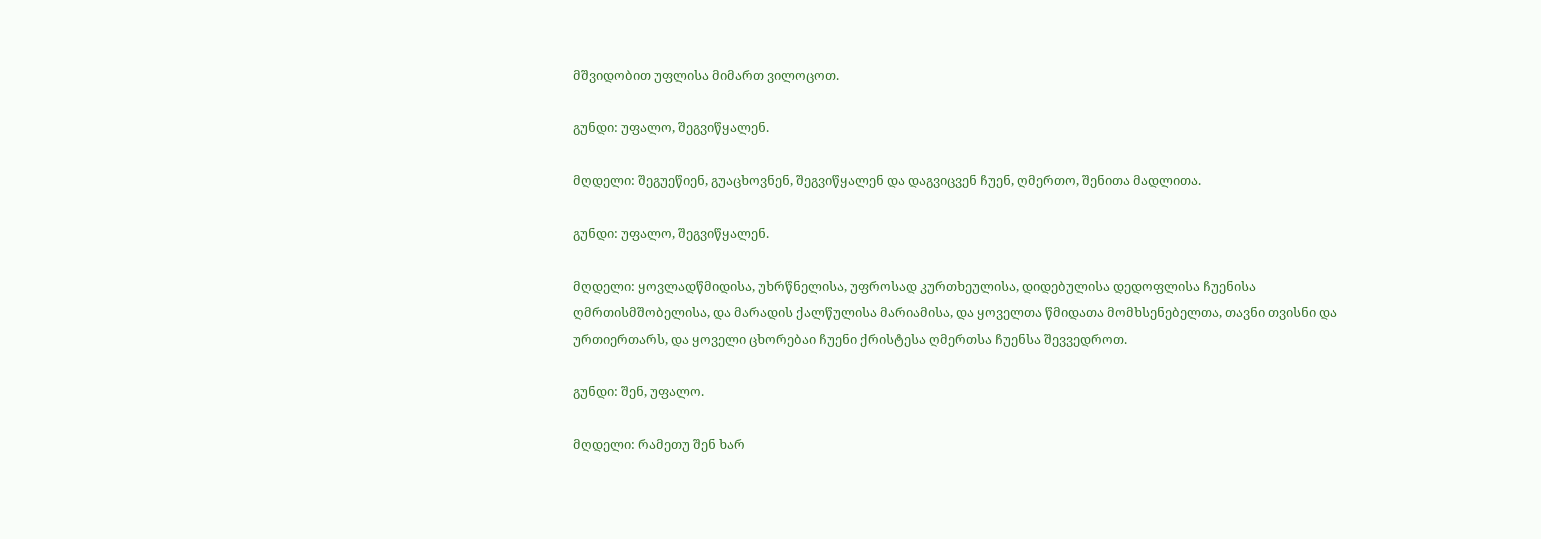მშვიდობით უფლისა მიმართ ვილოცოთ.

გუნდი: უფალო, შეგვიწყალენ.

მღდელი: შეგუეწიენ, გუაცხოვნენ, შეგვიწყალენ და დაგვიცვენ ჩუენ, ღმერთო, შენითა მადლითა.

გუნდი: უფალო, შეგვიწყალენ.

მღდელი: ყოვლადწმიდისა, უხრწნელისა, უფროსად კურთხეულისა, დიდებულისა დედოფლისა ჩუენისა ღმრთისმშობელისა, და მარადის ქალწულისა მარიამისა, და ყოველთა წმიდათა მომხსენებელთა, თავნი თვისნი და ურთიერთარს, და ყოველი ცხორებაი ჩუენი ქრისტესა ღმერთსა ჩუენსა შევვედროთ.

გუნდი: შენ, უფალო.

მღდელი: რამეთუ შენ ხარ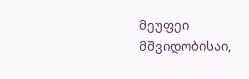მეუფეი მშვიდობისაი,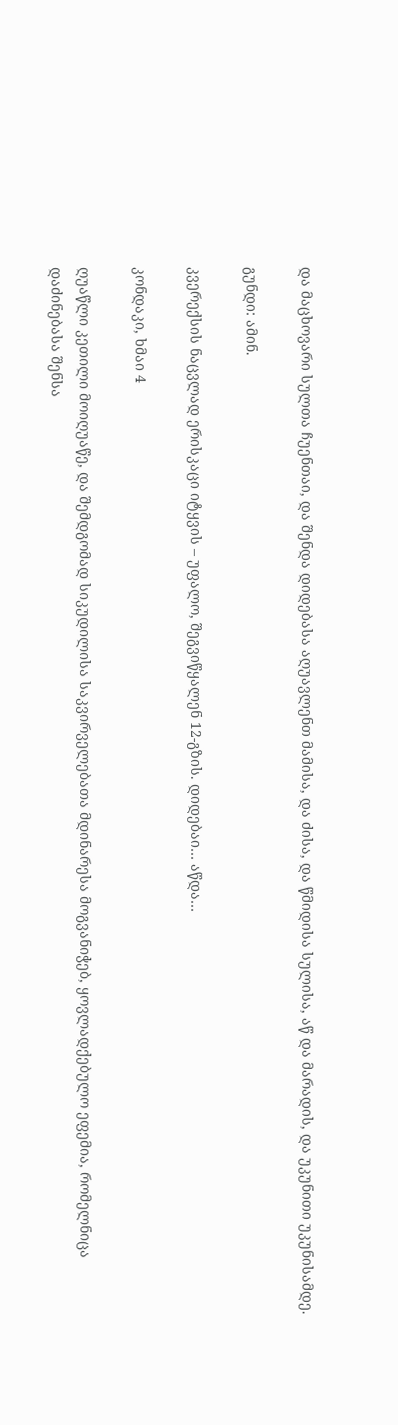და მაცხოვარი სულთა ჩუენთაი, და შენდა დიდებასა აღუავლენთ მამისა, და ძისა, და წმიდისა სულისა, აწ და მარადის, და უკუნითი უკუნისამდე.

გუნდი: ამინ.

კვერექსის ნაცვლად ერისკაცი იტყვის – უფალო, შეგვიწყალენ 12-გზის. დიდებაი… აწდა…

კონდაკი, ხმაი 4

ღუაწლი კეთილი მოიღუაწე, და შემდგომად სიკუდილისა საკვირველებათა მდინარესა მოგვანიჭებ, ყოვლადქებულო ეფემია, რომელნიცა დაძინებასა შენსა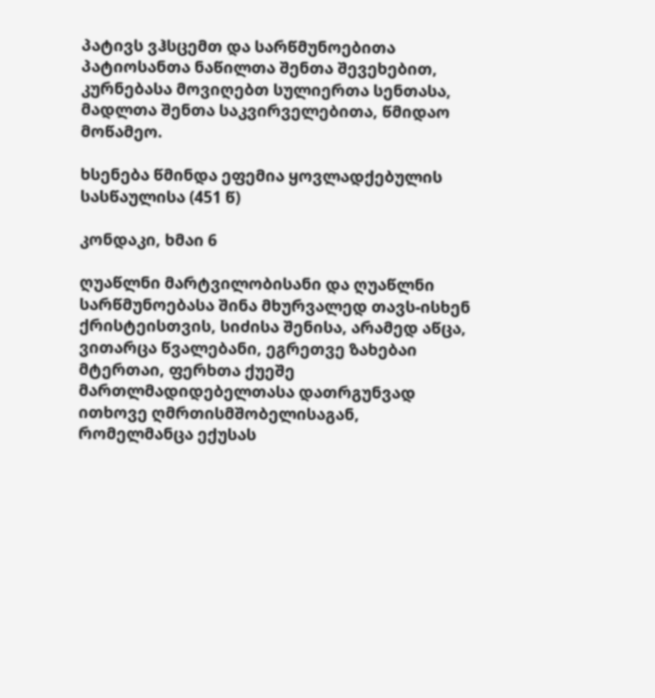პატივს ვჰსცემთ და სარწმუნოებითა პატიოსანთა ნაწილთა შენთა შევეხებით, კურნებასა მოვიღებთ სულიერთა სენთასა, მადლთა შენთა საკვირველებითა, წმიდაო მოწამეო.

ხსენება წმინდა ეფემია ყოვლადქებულის სასწაულისა (451 წ)

კონდაკი, ხმაი 6

ღუაწლნი მარტვილობისანი და ღუაწლნი სარწმუნოებასა შინა მხურვალედ თავს-ისხენ ქრისტეისთვის, სიძისა შენისა, არამედ აწცა, ვითარცა წვალებანი, ეგრეთვე ზახებაი მტერთაი, ფერხთა ქუეშე მართლმადიდებელთასა დათრგუნვად ითხოვე ღმრთისმშობელისაგან, რომელმანცა ექუსას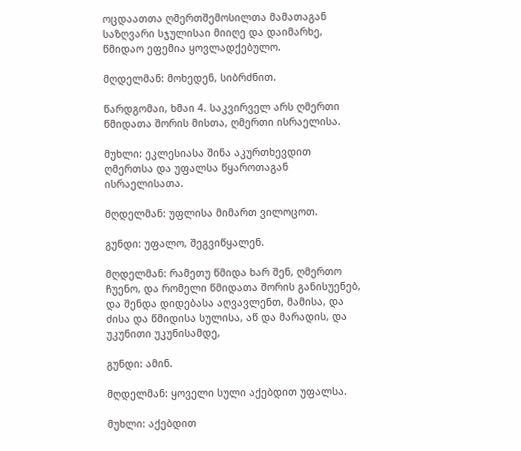ოცდაათთა ღმერთშემოსილთა მამათაგან საზღვარი სჯულისაი მიიღე და დაიმარხე, წმიდაო ეფემია ყოვლადქებულო.

მღდელმან: მოხედენ, სიბრძნით.

წარდგომაი, ხმაი 4. საკვირველ არს ღმერთი წმიდათა შორის მისთა, ღმერთი ისრაელისა.

მუხლი: ეკლესიასა შინა აკურთხევდით ღმერთსა და უფალსა წყაროთაგან ისრაელისათა.

მღდელმან: უფლისა მიმართ ვილოცოთ.

გუნდი: უფალო, შეგვიწყალენ.

მღდელმან: რამეთუ წმიდა ხარ შენ, ღმერთო ჩუენო, და რომელი წმიდათა შორის განისუენებ, და შენდა დიდებასა აღვავლენთ, მამისა, და ძისა და წმიდისა სულისა, აწ და მარადის, და უკუნითი უკუნისამდე,

გუნდი: ამინ.

მღდელმან: ყოველი სული აქებდით უფალსა.

მუხლი: აქებდით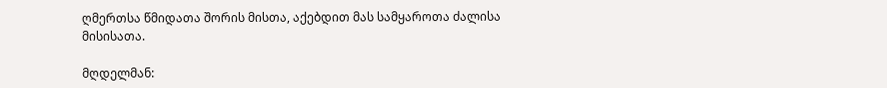ღმერთსა წმიდათა შორის მისთა, აქებდით მას სამყაროთა ძალისა მისისათა.

მღდელმან: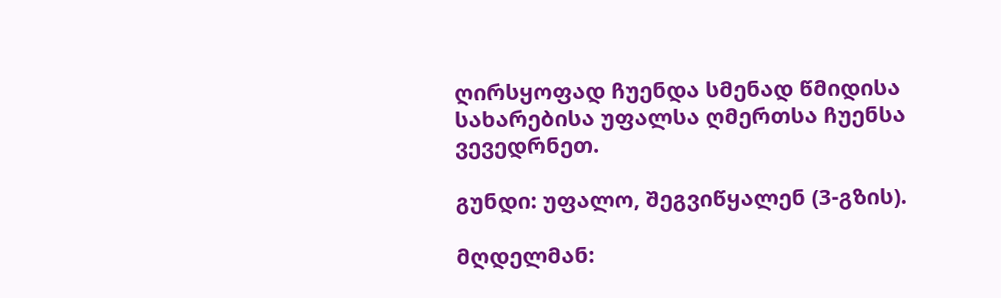ღირსყოფად ჩუენდა სმენად წმიდისა სახარებისა უფალსა ღმერთსა ჩუენსა ვევედრნეთ.

გუნდი: უფალო, შეგვიწყალენ (3-გზის).

მღდელმან: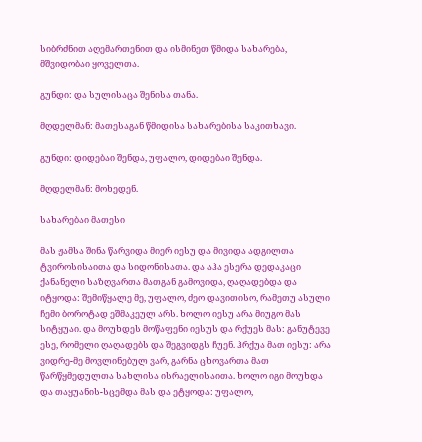სიბრძნით აღემართენით და ისმინეთ წმიდა სახარება, მშვიდობაი ყოველთა.

გუნდი: და სულისაცა შენისა თანა.

მღდელმან: მათესაგან წმიდისა სახარებისა საკითხავი.

გუნდი: დიდებაი შენდა, უფალო, დიდებაი შენდა.

მღდელმან: მოხედენ.

სახარებაი მათესი

მას ჟამსა შინა წარვიდა მიერ იესუ და მივიდა ადგილთა ტვიროსისაითა და სიდონისათა. და აჰა ესერა დედაკაცი ქანანელი საზღვართა მათგან გამოვიდა, ღაღადებდა და იტყოდა: შემიწყალე მე, უფალო, ძეო დავითისო, რამეთუ ასული ჩემი ბოროტად ეშმაკეულ არს. ხოლო იესუ არა მიუგო მას სიტყუაი. და მოუხდეს მოწაფენი იესუს და რქუეს მას: განუტევე ესე, რომელი ღაღადებს და შეგვიდგს ჩუენ. ჰრქუა მათ იესუ: არა ვიდრე-მე მოვლინებულ ვარ, გარნა ცხოვართა მათ წარწყმედულთა სახლისა ისრაელისაითა. ხოლო იგი მოუხდა და თაყუანის-სცემდა მას და ეტყოდა: უფალო,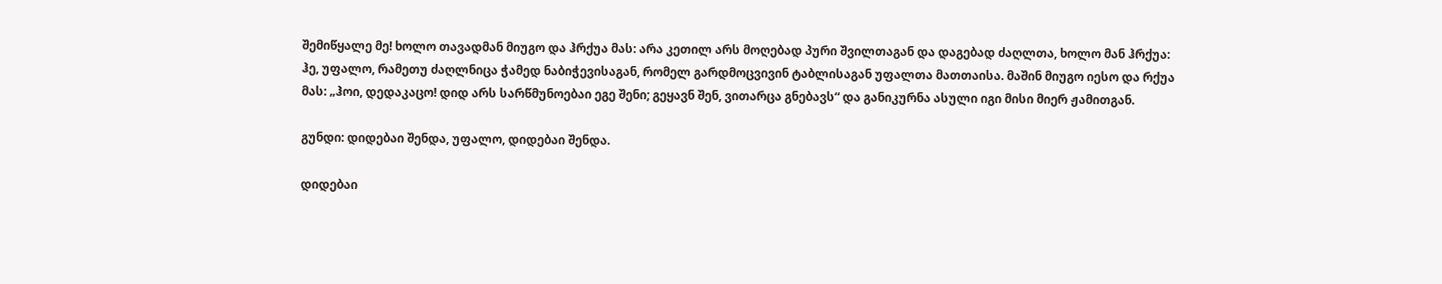შემიწყალე მე! ხოლო თავადმან მიუგო და ჰრქუა მას: არა კეთილ არს მოღებად პური შვილთაგან და დაგებად ძაღლთა, ხოლო მან ჰრქუა: ჰე, უფალო, რამეთუ ძაღლნიცა ჭამედ ნაბიჭევისაგან, რომელ გარდმოცვივინ ტაბლისაგან უფალთა მათთაისა. მაშინ მიუგო იესო და რქუა მას: „ჰოი, დედაკაცო! დიდ არს სარწმუნოებაი ეგე შენი; გეყავნ შენ, ვითარცა გნებავს“ და განიკურნა ასული იგი მისი მიერ ჟამითგან.

გუნდი: დიდებაი შენდა, უფალო, დიდებაი შენდა.

დიდებაი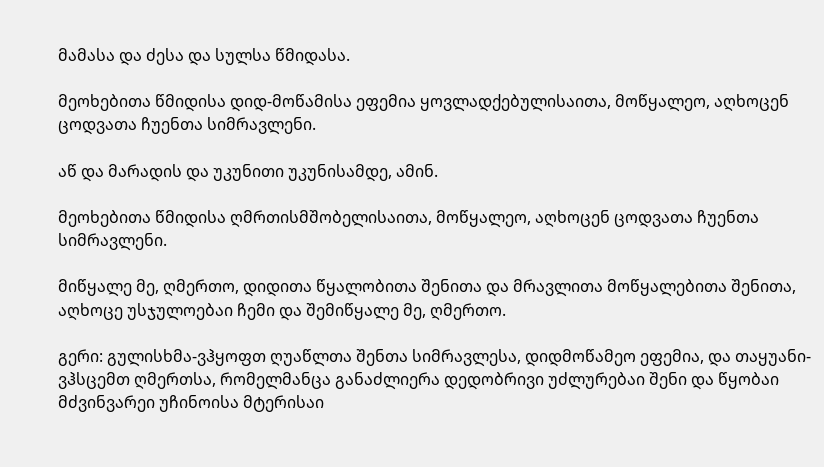მამასა და ძესა და სულსა წმიდასა.

მეოხებითა წმიდისა დიდ-მოწამისა ეფემია ყოვლადქებულისაითა, მოწყალეო, აღხოცენ ცოდვათა ჩუენთა სიმრავლენი.

აწ და მარადის და უკუნითი უკუნისამდე, ამინ.

მეოხებითა წმიდისა ღმრთისმშობელისაითა, მოწყალეო, აღხოცენ ცოდვათა ჩუენთა სიმრავლენი.

მიწყალე მე, ღმერთო, დიდითა წყალობითა შენითა და მრავლითა მოწყალებითა შენითა, აღხოცე უსჯულოებაი ჩემი და შემიწყალე მე, ღმერთო.

გერი: გულისხმა-ვჰყოფთ ღუაწლთა შენთა სიმრავლესა, დიდმოწამეო ეფემია, და თაყუანი-ვჰსცემთ ღმერთსა, რომელმანცა განაძლიერა დედობრივი უძლურებაი შენი და წყობაი მძვინვარეი უჩინოისა მტერისაი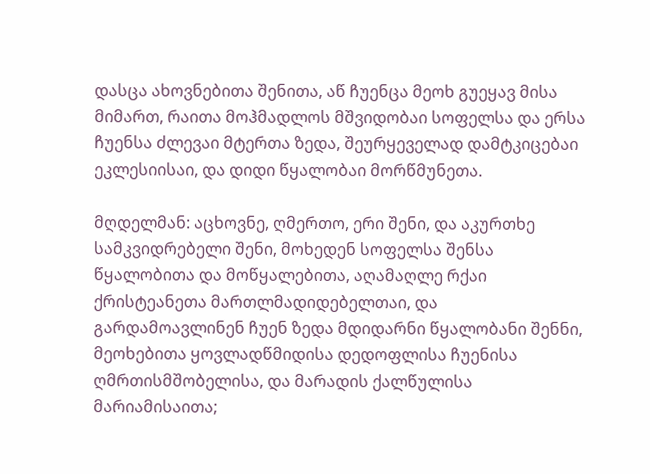დასცა ახოვნებითა შენითა, აწ ჩუენცა მეოხ გუეყავ მისა მიმართ, რაითა მოჰმადლოს მშვიდობაი სოფელსა და ერსა ჩუენსა ძლევაი მტერთა ზედა, შეურყეველად დამტკიცებაი ეკლესიისაი, და დიდი წყალობაი მორწმუნეთა.

მღდელმან: აცხოვნე, ღმერთო, ერი შენი, და აკურთხე სამკვიდრებელი შენი, მოხედენ სოფელსა შენსა წყალობითა და მოწყალებითა, აღამაღლე რქაი ქრისტეანეთა მართლმადიდებელთაი, და გარდამოავლინენ ჩუენ ზედა მდიდარნი წყალობანი შენნი, მეოხებითა ყოვლადწმიდისა დედოფლისა ჩუენისა ღმრთისმშობელისა, და მარადის ქალწულისა მარიამისაითა;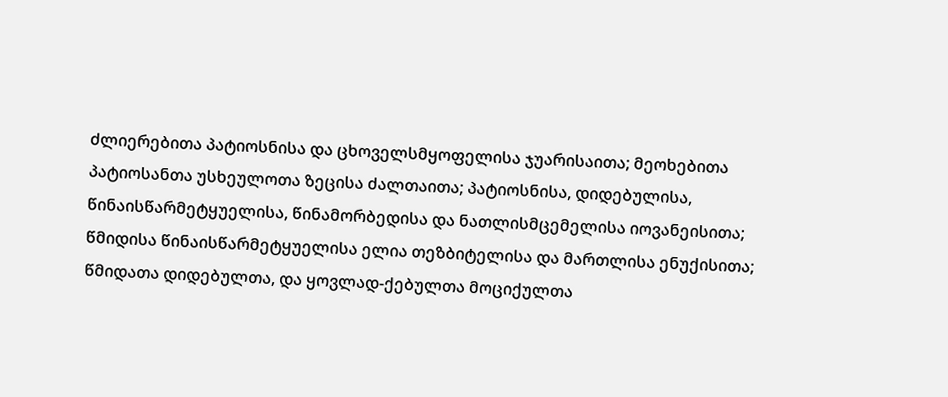ძლიერებითა პატიოსნისა და ცხოველსმყოფელისა ჯუარისაითა; მეოხებითა პატიოსანთა უსხეულოთა ზეცისა ძალთაითა; პატიოსნისა, დიდებულისა, წინაისწარმეტყუელისა, წინამორბედისა და ნათლისმცემელისა იოვანეისითა; წმიდისა წინაისწარმეტყუელისა ელია თეზბიტელისა და მართლისა ენუქისითა; წმიდათა დიდებულთა, და ყოვლად-ქებულთა მოციქულთა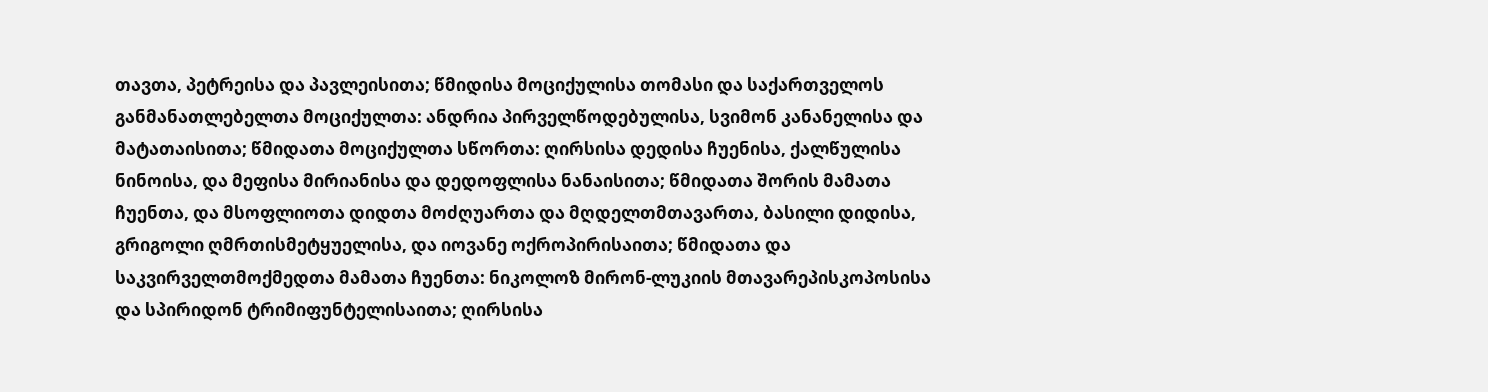თავთა, პეტრეისა და პავლეისითა; წმიდისა მოციქულისა თომასი და საქართველოს განმანათლებელთა მოციქულთა: ანდრია პირველწოდებულისა, სვიმონ კანანელისა და მატათაისითა; წმიდათა მოციქულთა სწორთა: ღირსისა დედისა ჩუენისა, ქალწულისა ნინოისა, და მეფისა მირიანისა და დედოფლისა ნანაისითა; წმიდათა შორის მამათა ჩუენთა, და მსოფლიოთა დიდთა მოძღუართა და მღდელთმთავართა, ბასილი დიდისა, გრიგოლი ღმრთისმეტყუელისა, და იოვანე ოქროპირისაითა; წმიდათა და საკვირველთმოქმედთა მამათა ჩუენთა: ნიკოლოზ მირონ-ლუკიის მთავარეპისკოპოსისა და სპირიდონ ტრიმიფუნტელისაითა; ღირსისა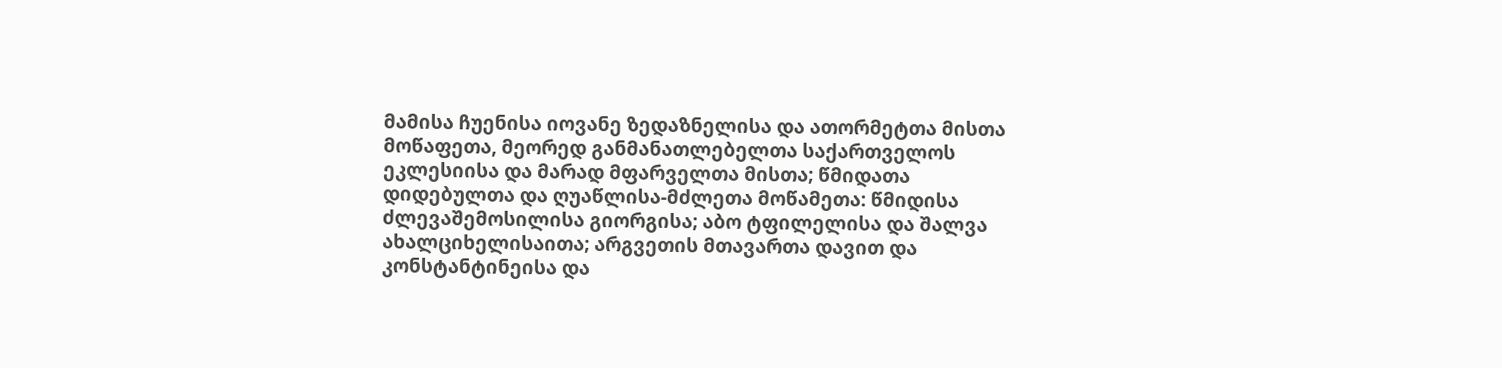მამისა ჩუენისა იოვანე ზედაზნელისა და ათორმეტთა მისთა მოწაფეთა, მეორედ განმანათლებელთა საქართველოს ეკლესიისა და მარად მფარველთა მისთა; წმიდათა დიდებულთა და ღუაწლისა-მძლეთა მოწამეთა: წმიდისა ძლევაშემოსილისა გიორგისა; აბო ტფილელისა და შალვა ახალციხელისაითა; არგვეთის მთავართა დავით და კონსტანტინეისა და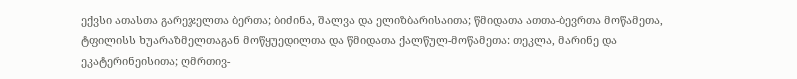ექვსი ათასთა გარეჯელთა ბერთა; ბიძინა, შალვა და ელიზბარისაითა; წმიდათა ათთა-ბევრთა მოწამეთა, ტფილისს ხუარაზმელთაგან მოწყუედილთა და წმიდათა ქალწულ-მოწამეთა: თეკლა, მარინე და ეკატერინეისითა; ღმრთივ-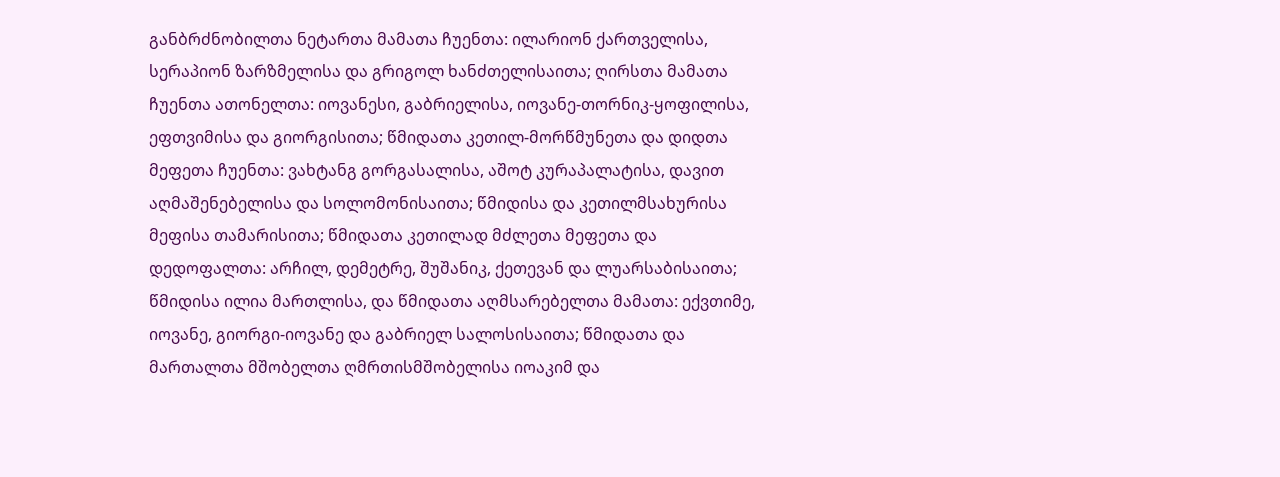განბრძნობილთა ნეტართა მამათა ჩუენთა: ილარიონ ქართველისა, სერაპიონ ზარზმელისა და გრიგოლ ხანძთელისაითა; ღირსთა მამათა ჩუენთა ათონელთა: იოვანესი, გაბრიელისა, იოვანე-თორნიკ-ყოფილისა, ეფთვიმისა და გიორგისითა; წმიდათა კეთილ-მორწმუნეთა და დიდთა მეფეთა ჩუენთა: ვახტანგ გორგასალისა, აშოტ კურაპალატისა, დავით აღმაშენებელისა და სოლომონისაითა; წმიდისა და კეთილმსახურისა მეფისა თამარისითა; წმიდათა კეთილად მძლეთა მეფეთა და დედოფალთა: არჩილ, დემეტრე, შუშანიკ, ქეთევან და ლუარსაბისაითა; წმიდისა ილია მართლისა, და წმიდათა აღმსარებელთა მამათა: ექვთიმე, იოვანე, გიორგი-იოვანე და გაბრიელ სალოსისაითა; წმიდათა და მართალთა მშობელთა ღმრთისმშობელისა იოაკიმ და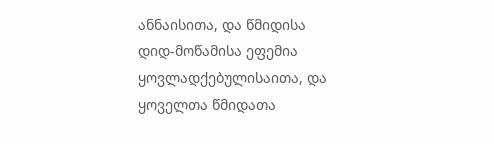ანნაისითა, და წმიდისა დიდ-მოწამისა ეფემია ყოვლადქებულისაითა, და ყოველთა წმიდათა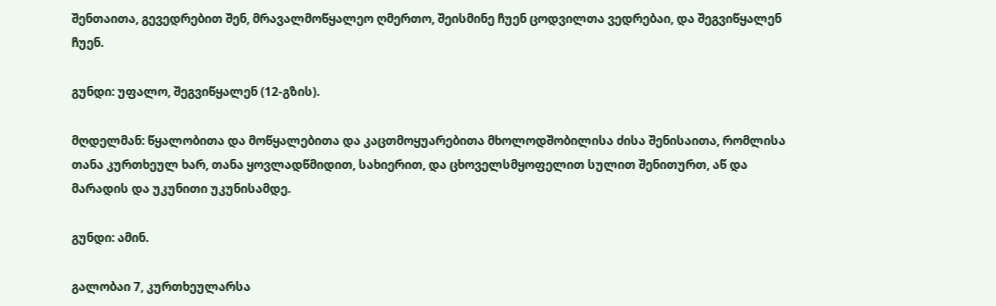შენთაითა, გევედრებით შენ, მრავალმოწყალეო ღმერთო, შეისმინე ჩუენ ცოდვილთა ვედრებაი, და შეგვიწყალენ ჩუენ.

გუნდი: უფალო, შეგვიწყალენ (12-გზის).

მღდელმან: წყალობითა და მოწყალებითა და კაცთმოყუარებითა მხოლოდშობილისა ძისა შენისაითა, რომლისა თანა კურთხეულ ხარ, თანა ყოვლადწმიდით, სახიერით, და ცხოველსმყოფელით სულით შენითურთ, აწ და მარადის და უკუნითი უკუნისამდე.

გუნდი: ამინ.

გალობაი 7, კურთხეულარსა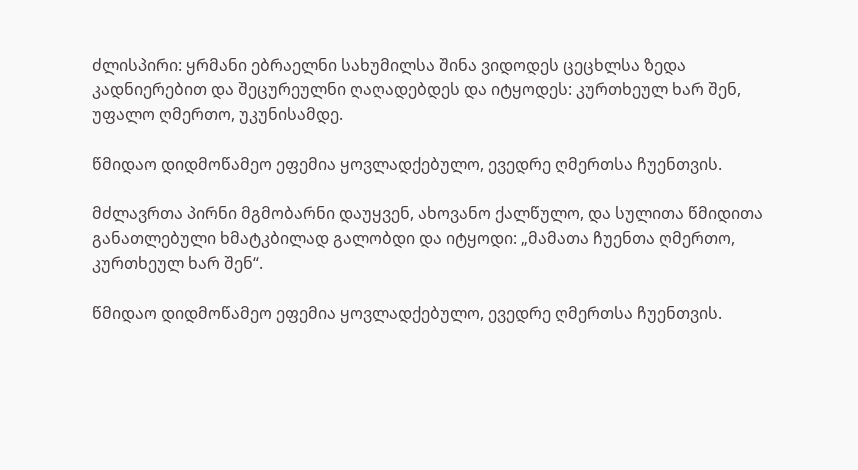ძლისპირი: ყრმანი ებრაელნი სახუმილსა შინა ვიდოდეს ცეცხლსა ზედა კადნიერებით და შეცურეულნი ღაღადებდეს და იტყოდეს: კურთხეულ ხარ შენ, უფალო ღმერთო, უკუნისამდე.

წმიდაო დიდმოწამეო ეფემია ყოვლადქებულო, ევედრე ღმერთსა ჩუენთვის.

მძლავრთა პირნი მგმობარნი დაუყვენ, ახოვანო ქალწულო, და სულითა წმიდითა განათლებული ხმატკბილად გალობდი და იტყოდი: „მამათა ჩუენთა ღმერთო, კურთხეულ ხარ შენ“.

წმიდაო დიდმოწამეო ეფემია ყოვლადქებულო, ევედრე ღმერთსა ჩუენთვის.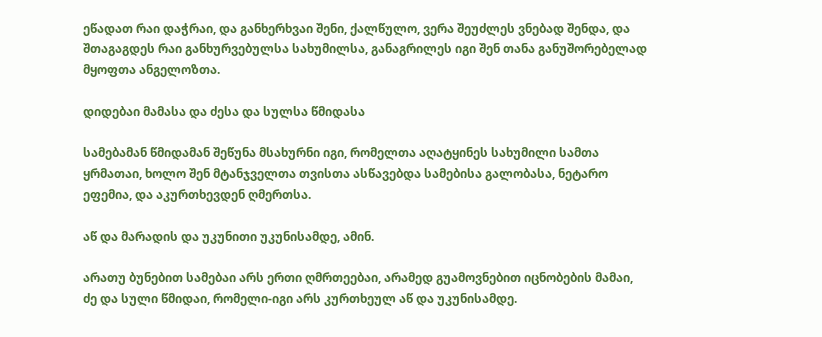ეწადათ რაი დაჭრაი, და განხერხვაი შენი, ქალწულო, ვერა შეუძლეს ვნებად შენდა, და შთაგაგდეს რაი განხურვებულსა სახუმილსა, განაგრილეს იგი შენ თანა განუშორებელად მყოფთა ანგელოზთა.

დიდებაი მამასა და ძესა და სულსა წმიდასა

სამებამან წმიდამან შეწუნა მსახურნი იგი, რომელთა აღატყინეს სახუმილი სამთა ყრმათაი, ხოლო შენ მტანჯველთა თვისთა ასწავებდა სამებისა გალობასა, ნეტარო ეფემია, და აკურთხევდენ ღმერთსა.

აწ და მარადის და უკუნითი უკუნისამდე, ამინ.

არათუ ბუნებით სამებაი არს ერთი ღმრთეებაი, არამედ გუამოვნებით იცნობების მამაი, ძე და სული წმიდაი, რომელი-იგი არს კურთხეულ აწ და უკუნისამდე.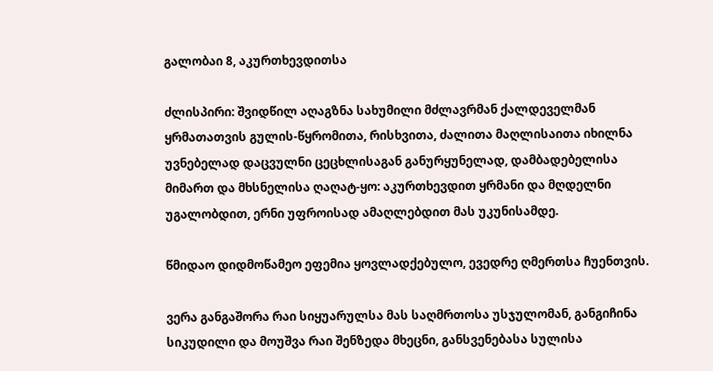გალობაი 8, აკურთხევდითსა

ძლისპირი: შვიდწილ აღაგზნა სახუმილი მძლავრმან ქალდეველმან ყრმათათვის გულის-წყრომითა, რისხვითა, ძალითა მაღლისაითა იხილნა უვნებელად დაცვულნი ცეცხლისაგან განურყუნელად, დამბადებელისა მიმართ და მხსნელისა ღაღატ-ყო: აკურთხევდით ყრმანი და მღდელნი უგალობდით, ერნი უფროისად ამაღლებდით მას უკუნისამდე.

წმიდაო დიდმოწამეო ეფემია ყოვლადქებულო, ევედრე ღმერთსა ჩუენთვის.

ვერა განგაშორა რაი სიყუარულსა მას საღმრთოსა უსჯულომან, განგიჩინა სიკუდილი და მოუშვა რაი შენზედა მხეცნი, განსვენებასა სულისა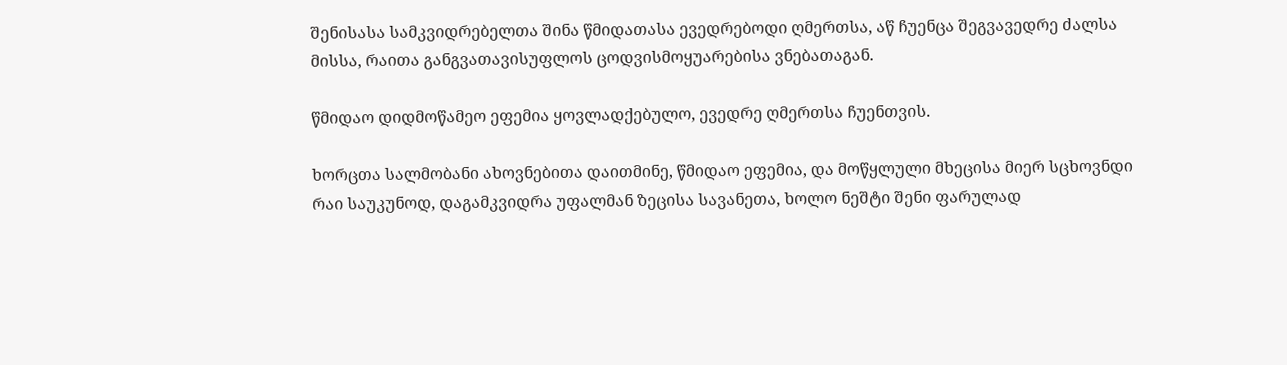შენისასა სამკვიდრებელთა შინა წმიდათასა ევედრებოდი ღმერთსა, აწ ჩუენცა შეგვავედრე ძალსა მისსა, რაითა განგვათავისუფლოს ცოდვისმოყუარებისა ვნებათაგან.

წმიდაო დიდმოწამეო ეფემია ყოვლადქებულო, ევედრე ღმერთსა ჩუენთვის.

ხორცთა სალმობანი ახოვნებითა დაითმინე, წმიდაო ეფემია, და მოწყლული მხეცისა მიერ სცხოვნდი რაი საუკუნოდ, დაგამკვიდრა უფალმან ზეცისა სავანეთა, ხოლო ნეშტი შენი ფარულად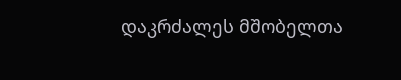დაკრძალეს მშობელთა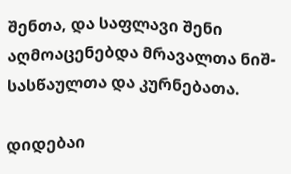შენთა, და საფლავი შენი აღმოაცენებდა მრავალთა ნიშ-სასწაულთა და კურნებათა.

დიდებაი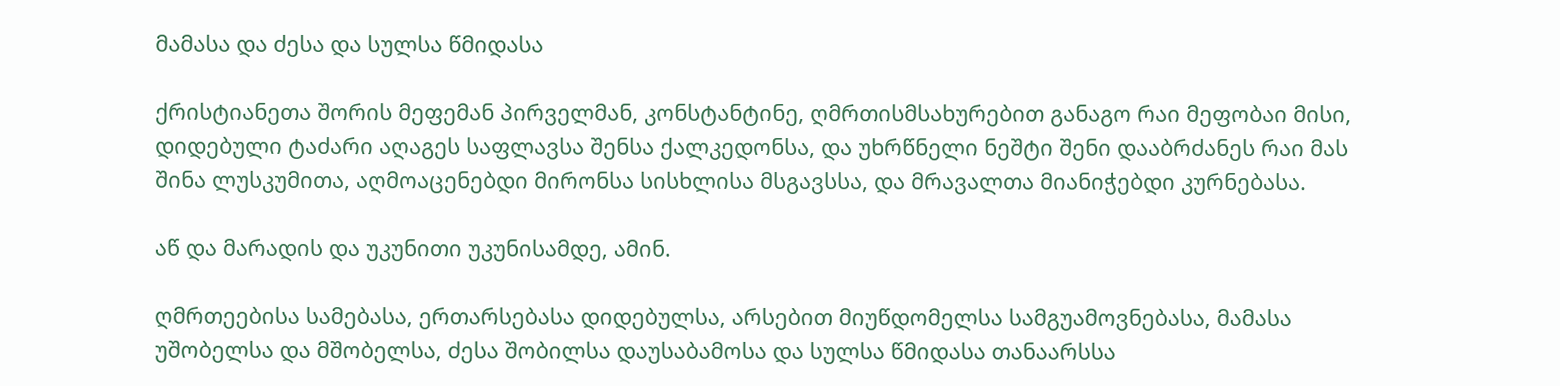მამასა და ძესა და სულსა წმიდასა

ქრისტიანეთა შორის მეფემან პირველმან, კონსტანტინე, ღმრთისმსახურებით განაგო რაი მეფობაი მისი, დიდებული ტაძარი აღაგეს საფლავსა შენსა ქალკედონსა, და უხრწნელი ნეშტი შენი დააბრძანეს რაი მას შინა ლუსკუმითა, აღმოაცენებდი მირონსა სისხლისა მსგავსსა, და მრავალთა მიანიჭებდი კურნებასა.

აწ და მარადის და უკუნითი უკუნისამდე, ამინ.

ღმრთეებისა სამებასა, ერთარსებასა დიდებულსა, არსებით მიუწდომელსა სამგუამოვნებასა, მამასა უშობელსა და მშობელსა, ძესა შობილსა დაუსაბამოსა და სულსა წმიდასა თანაარსსა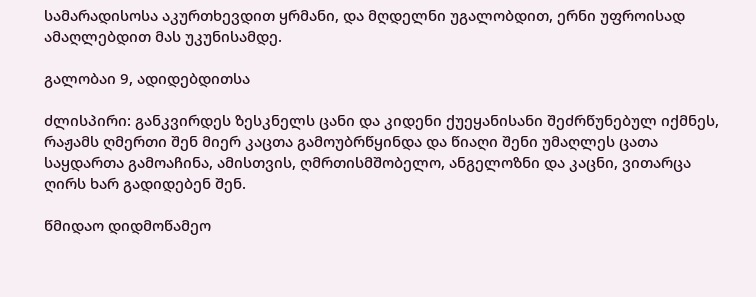სამარადისოსა აკურთხევდით ყრმანი, და მღდელნი უგალობდით, ერნი უფროისად ამაღლებდით მას უკუნისამდე.

გალობაი 9, ადიდებდითსა

ძლისპირი: განკვირდეს ზესკნელს ცანი და კიდენი ქუეყანისანი შეძრწუნებულ იქმნეს, რაჟამს ღმერთი შენ მიერ კაცთა გამოუბრწყინდა და წიაღი შენი უმაღლეს ცათა საყდართა გამოაჩინა, ამისთვის, ღმრთისმშობელო, ანგელოზნი და კაცნი, ვითარცა ღირს ხარ გადიდებენ შენ.

წმიდაო დიდმოწამეო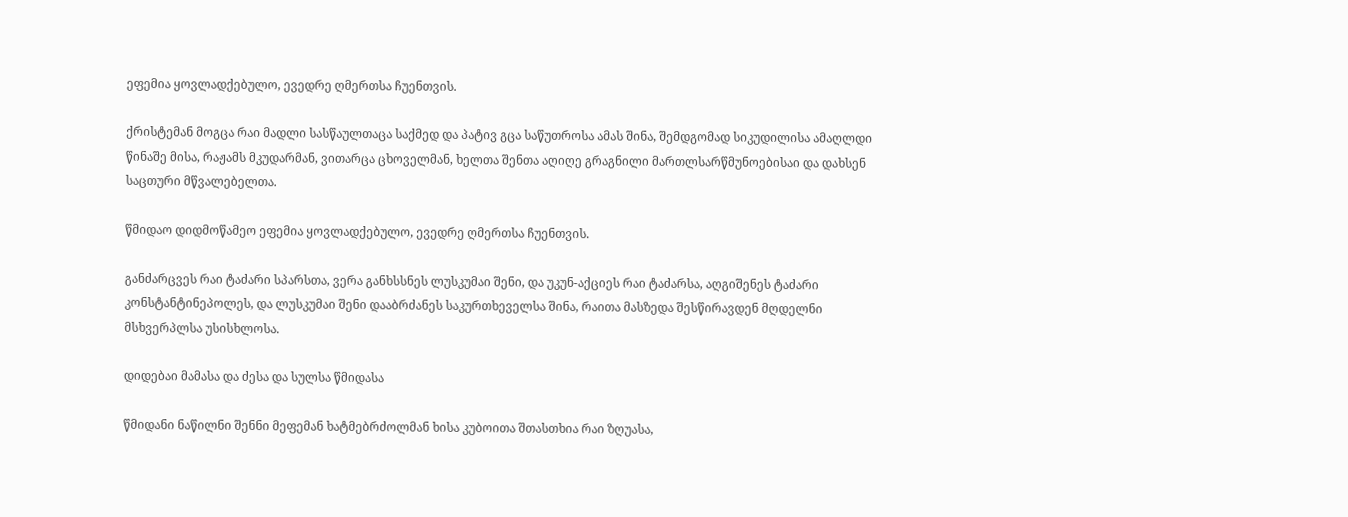ეფემია ყოვლადქებულო, ევედრე ღმერთსა ჩუენთვის.

ქრისტემან მოგცა რაი მადლი სასწაულთაცა საქმედ და პატივ გცა საწუთროსა ამას შინა, შემდგომად სიკუდილისა ამაღლდი წინაშე მისა, რაჟამს მკუდარმან, ვითარცა ცხოველმან, ხელთა შენთა აღიღე გრაგნილი მართლსარწმუნოებისაი და დახსენ საცთური მწვალებელთა.

წმიდაო დიდმოწამეო ეფემია ყოვლადქებულო, ევედრე ღმერთსა ჩუენთვის.

განძარცვეს რაი ტაძარი სპარსთა, ვერა განხსსნეს ლუსკუმაი შენი, და უკუნ-აქციეს რაი ტაძარსა, აღგიშენეს ტაძარი კონსტანტინეპოლეს, და ლუსკუმაი შენი დააბრძანეს საკურთხეველსა შინა, რაითა მასზედა შესწირავდენ მღდელნი მსხვერპლსა უსისხლოსა.

დიდებაი მამასა და ძესა და სულსა წმიდასა

წმიდანი ნაწილნი შენნი მეფემან ხატმებრძოლმან ხისა კუბოითა შთასთხია რაი ზღუასა,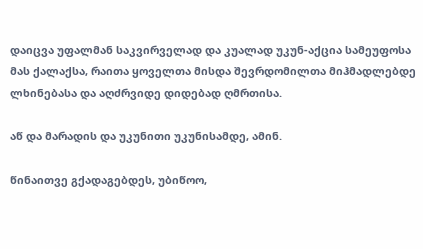დაიცვა უფალმან საკვირველად და კუალად უკუნ-აქცია სამეუფოსა მას ქალაქსა, რაითა ყოველთა მისდა შევრდომილთა მიჰმადლებდე ლხინებასა და აღძრვიდე დიდებად ღმრთისა.

აწ და მარადის და უკუნითი უკუნისამდე, ამინ.

წინაითვე გქადაგებდეს, უბიწოო,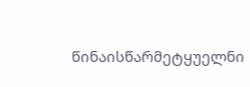წინაისწარმეტყუელნი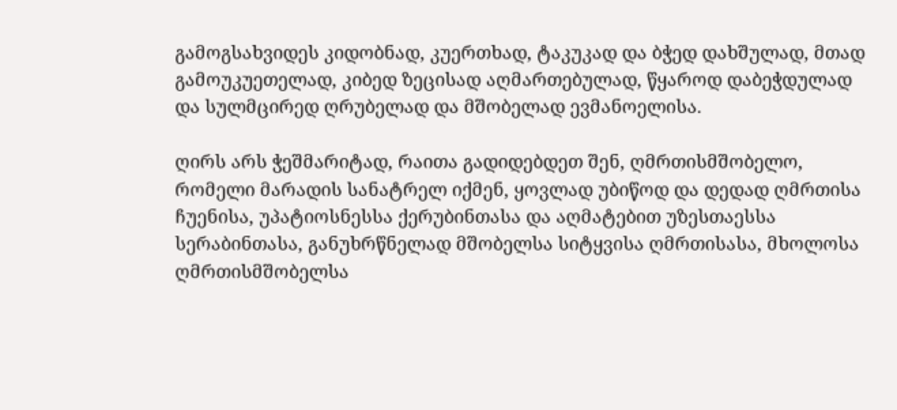გამოგსახვიდეს კიდობნად, კუერთხად, ტაკუკად და ბჭედ დახშულად, მთად გამოუკუეთელად, კიბედ ზეცისად აღმართებულად, წყაროდ დაბეჭდულად და სულმცირედ ღრუბელად და მშობელად ევმანოელისა.

ღირს არს ჭეშმარიტად, რაითა გადიდებდეთ შენ, ღმრთისმშობელო, რომელი მარადის სანატრელ იქმენ, ყოვლად უბიწოდ და დედად ღმრთისა ჩუენისა, უპატიოსნესსა ქერუბინთასა და აღმატებით უზესთაესსა სერაბინთასა, განუხრწნელად მშობელსა სიტყვისა ღმრთისასა, მხოლოსა ღმრთისმშობელსა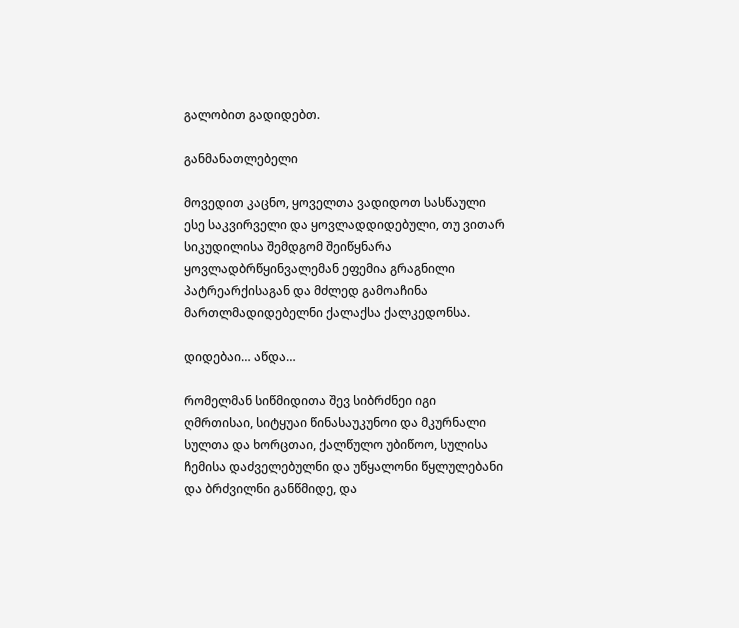გალობით გადიდებთ.

განმანათლებელი

მოვედით კაცნო, ყოველთა ვადიდოთ სასწაული ესე საკვირველი და ყოვლადდიდებული, თუ ვითარ სიკუდილისა შემდგომ შეიწყნარა ყოვლადბრწყინვალემან ეფემია გრაგნილი პატრეარქისაგან და მძლედ გამოაჩინა მართლმადიდებელნი ქალაქსა ქალკედონსა.

დიდებაი… აწდა…

რომელმან სიწმიდითა შევ სიბრძნეი იგი ღმრთისაი, სიტყუაი წინასაუკუნოი და მკურნალი სულთა და ხორცთაი, ქალწულო უბიწოო, სულისა ჩემისა დაძველებულნი და უწყალონი წყლულებანი და ბრძვილნი განწმიდე, და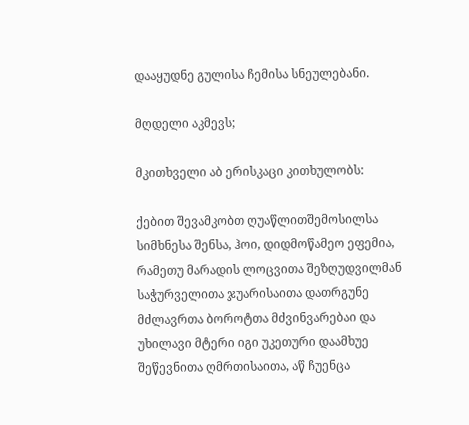დააყუდნე გულისა ჩემისა სნეულებანი.

მღდელი აკმევს;

მკითხველი აბ ერისკაცი კითხულობს:

ქებით შევამკობთ ღუაწლითშემოსილსა სიმხნესა შენსა, ჰოი, დიდმოწამეო ეფემია, რამეთუ მარადის ლოცვითა შეზღუდვილმან საჭურველითა ჯუარისაითა დათრგუნე მძლავრთა ბოროტთა მძვინვარებაი და უხილავი მტერი იგი უკეთური დაამხუე შეწევნითა ღმრთისაითა, აწ ჩუენცა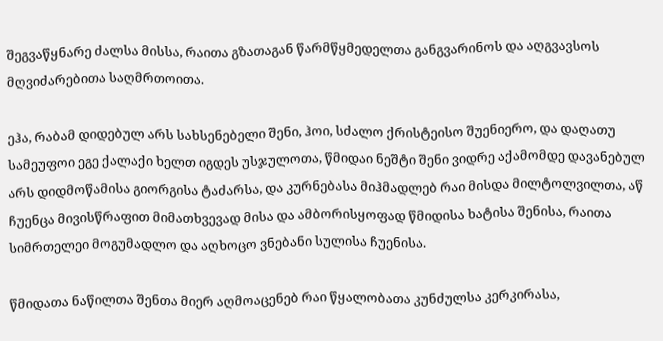შეგვაწყნარე ძალსა მისსა, რაითა გზათაგან წარმწყმედელთა განგვარინოს და აღგვავსოს მღვიძარებითა საღმრთოითა.

ეჰა, რაბამ დიდებულ არს სახსენებელი შენი, ჰოი, სძალო ქრისტეისო შუენიერო, და დაღათუ სამეუფოი ეგე ქალაქი ხელთ იგდეს უსჯულოთა, წმიდაი ნეშტი შენი ვიდრე აქამომდე დავანებულ არს დიდმოწამისა გიორგისა ტაძარსა, და კურნებასა მიჰმადლებ რაი მისდა მილტოლვილთა, აწ ჩუენცა მივისწრაფით მიმათხვევად მისა და ამბორისყოფად წმიდისა ხატისა შენისა, რაითა სიმრთელეი მოგუმადლო და აღხოცო ვნებანი სულისა ჩუენისა.

წმიდათა ნაწილთა შენთა მიერ აღმოაცენებ რაი წყალობათა კუნძულსა კერკირასა,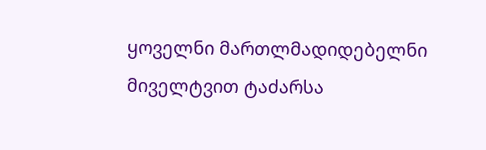ყოველნი მართლმადიდებელნი მიველტვით ტაძარსა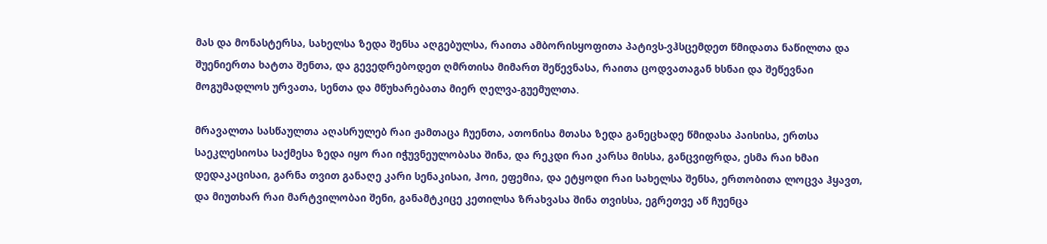მას და მონასტერსა, სახელსა ზედა შენსა აღგებულსა, რაითა ამბორისყოფითა პატივს-ვჰსცემდეთ წმიდათა ნაწილთა და შუენიერთა ხატთა შენთა, და გევედრებოდეთ ღმრთისა მიმართ შეწევნასა, რაითა ცოდვათაგან ხსნაი და შეწევნაი მოგუმადლოს ურვათა, სენთა და მწუხარებათა მიერ ღელვა-გუემულთა.

მრავალთა სასწაულთა აღასრულებ რაი ჟამთაცა ჩუენთა, ათონისა მთასა ზედა განეცხადე წმიდასა პაისისა, ერთსა საეკლესიოსა საქმესა ზედა იყო რაი იჭუვნეულობასა შინა, და რეკდი რაი კარსა მისსა, განცვიფრდა, ესმა რაი ხმაი დედაკაცისაი, გარნა თვით განაღე კარი სენაკისაი, ჰოი, ეფემია, და ეტყოდი რაი სახელსა შენსა, ერთობითა ლოცვა ჰყავთ, და მიუთხარ რაი მარტვილობაი შენი, განამტკიცე კეთილსა ზრახვასა შინა თვისსა, ეგრეთვე აწ ჩუენცა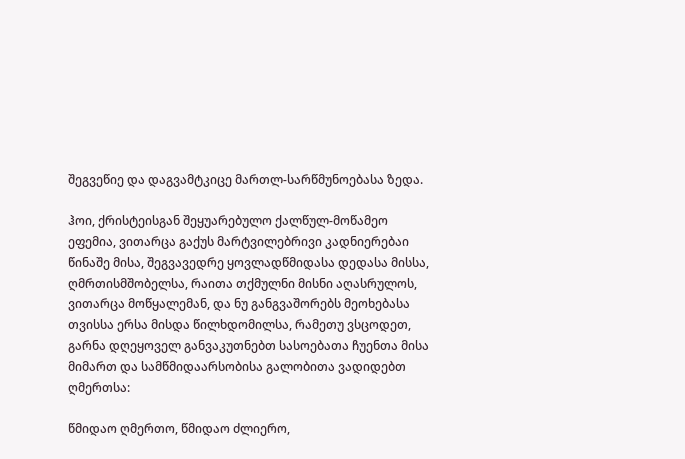შეგვეწიე და დაგვამტკიცე მართლ-სარწმუნოებასა ზედა.

ჰოი, ქრისტეისგან შეყუარებულო ქალწულ-მოწამეო ეფემია, ვითარცა გაქუს მარტვილებრივი კადნიერებაი წინაშე მისა, შეგვავედრე ყოვლადწმიდასა დედასა მისსა, ღმრთისმშობელსა, რაითა თქმულნი მისნი აღასრულოს, ვითარცა მოწყალემან, და ნუ განგვაშორებს მეოხებასა თვისსა ერსა მისდა წილხდომილსა, რამეთუ ვსცოდეთ, გარნა დღეყოველ განვაკუთნებთ სასოებათა ჩუენთა მისა მიმართ და სამწმიდაარსობისა გალობითა ვადიდებთ ღმერთსა:

წმიდაო ღმერთო, წმიდაო ძლიერო,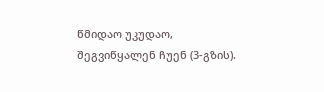წმიდაო უკუდაო, შეგვიწყალენ ჩუენ (3-გზის).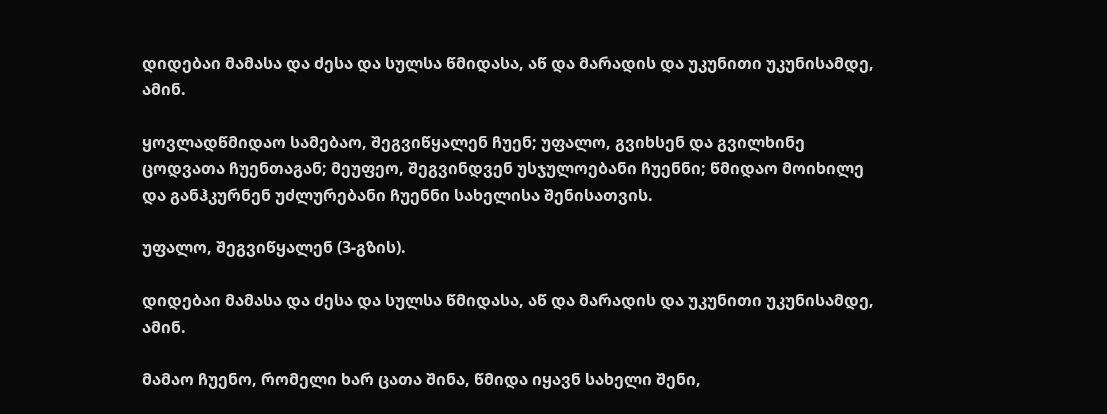დიდებაი მამასა და ძესა და სულსა წმიდასა, აწ და მარადის და უკუნითი უკუნისამდე, ამინ.

ყოვლადწმიდაო სამებაო, შეგვიწყალენ ჩუენ; უფალო, გვიხსენ და გვილხინე ცოდვათა ჩუენთაგან; მეუფეო, შეგვინდვენ უსჯულოებანი ჩუენნი; წმიდაო მოიხილე და განჰკურნენ უძლურებანი ჩუენნი სახელისა შენისათვის.

უფალო, შეგვიწყალენ (3-გზის).

დიდებაი მამასა და ძესა და სულსა წმიდასა, აწ და მარადის და უკუნითი უკუნისამდე, ამინ.

მამაო ჩუენო, რომელი ხარ ცათა შინა, წმიდა იყავნ სახელი შენი,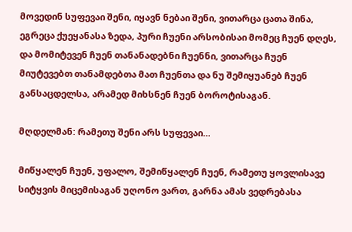მოვედინ სუფევაი შენი, იყავნ ნებაი შენი, ვითარცა ცათა შინა, ეგრეცა ქუეყანასა ზედა, პური ჩუენი არსობისაი მომეც ჩუენ დღეს, და მომიტევენ ჩუენ თანანადებნი ჩუენნი, ვითარცა ჩუენ მიუტევებთ თანამდებთა მათ ჩუენთა და ნუ შემიყუანებ ჩუენ განსაცდელსა, არამედ მიხსნენ ჩუენ ბოროტისაგან.

მღდელმან: რამეთუ შენი არს სუფევაი…

მიწყალენ ჩუენ, უფალო, შემიწყალენ ჩუენ, რამეთუ ყოვლისავე სიტყვის მიცემისაგან უღონო ვართ, გარნა ამას ვედრებასა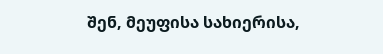შენ, მეუფისა სახიერისა,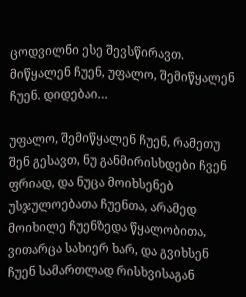ცოდვილნი ესე შევსწირავთ. მიწყალენ ჩუენ, უფალო, შემიწყალენ ჩუენ. დიდებაი…

უფალო, შემიწყალენ ჩუენ, რამეთუ შენ გესავთ, ნუ განმირისხდები ჩვენ ფრიად, და ნუცა მოიხსენებ უსჯულოებათა ჩუენთა, არამედ მოიხილე ჩუენზედა წყალობითა, ვითარცა სახიერ ხარ, და გვიხსენ ჩუენ სამართლად რისხვისაგან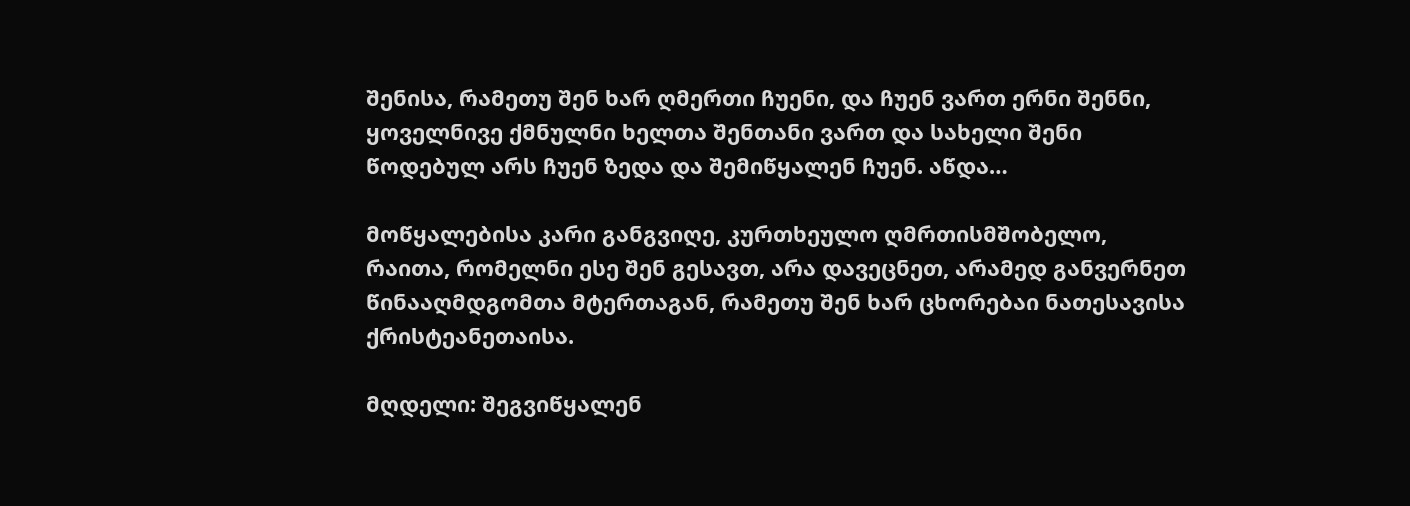შენისა, რამეთუ შენ ხარ ღმერთი ჩუენი, და ჩუენ ვართ ერნი შენნი, ყოველნივე ქმნულნი ხელთა შენთანი ვართ და სახელი შენი წოდებულ არს ჩუენ ზედა და შემიწყალენ ჩუენ. აწდა…

მოწყალებისა კარი განგვიღე, კურთხეულო ღმრთისმშობელო, რაითა, რომელნი ესე შენ გესავთ, არა დავეცნეთ, არამედ განვერნეთ წინააღმდგომთა მტერთაგან, რამეთუ შენ ხარ ცხორებაი ნათესავისა ქრისტეანეთაისა.

მღდელი: შეგვიწყალენ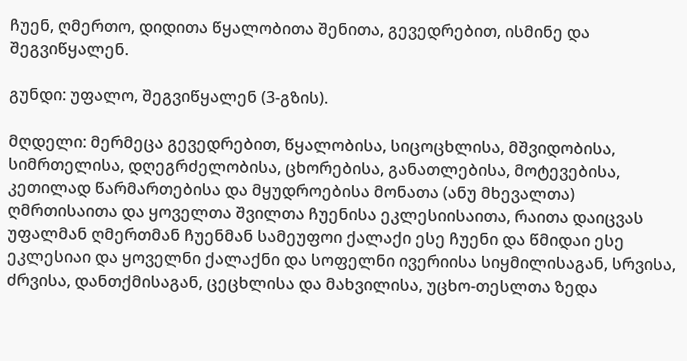ჩუენ, ღმერთო, დიდითა წყალობითა შენითა, გევედრებით, ისმინე და შეგვიწყალენ.

გუნდი: უფალო, შეგვიწყალენ (3-გზის).

მღდელი: მერმეცა გევედრებით, წყალობისა, სიცოცხლისა, მშვიდობისა, სიმრთელისა, დღეგრძელობისა, ცხორებისა, განათლებისა, მოტევებისა, კეთილად წარმართებისა და მყუდროებისა მონათა (ანუ მხევალთა) ღმრთისაითა და ყოველთა შვილთა ჩუენისა ეკლესიისაითა, რაითა დაიცვას უფალმან ღმერთმან ჩუენმან სამეუფოი ქალაქი ესე ჩუენი და წმიდაი ესე ეკლესიაი და ყოველნი ქალაქნი და სოფელნი ივერიისა სიყმილისაგან, სრვისა, ძრვისა, დანთქმისაგან, ცეცხლისა და მახვილისა, უცხო-თესლთა ზედა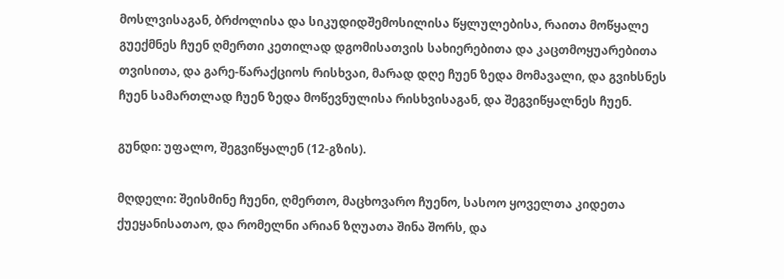მოსლვისაგან, ბრძოლისა და სიკუდიდშემოსილისა წყლულებისა, რაითა მოწყალე გუექმნეს ჩუენ ღმერთი კეთილად დგომისათვის სახიერებითა და კაცთმოყუარებითა თვისითა, და გარე-წარაქციოს რისხვაი, მარად დღე ჩუენ ზედა მომავალი, და გვიხსნეს ჩუენ სამართლად ჩუენ ზედა მოწევნულისა რისხვისაგან, და შეგვიწყალნეს ჩუენ.

გუნდი: უფალო, შეგვიწყალენ (12-გზის).

მღდელი: შეისმინე ჩუენი, ღმერთო, მაცხოვარო ჩუენო, სასოო ყოველთა კიდეთა ქუეყანისათაო, და რომელნი არიან ზღუათა შინა შორს, და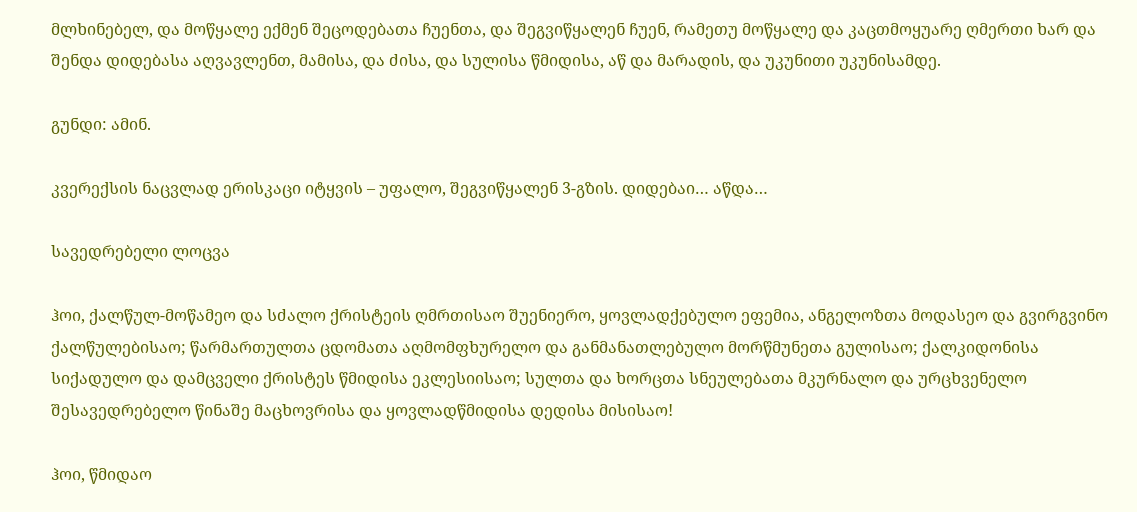მლხინებელ, და მოწყალე ექმენ შეცოდებათა ჩუენთა, და შეგვიწყალენ ჩუენ, რამეთუ მოწყალე და კაცთმოყუარე ღმერთი ხარ და შენდა დიდებასა აღვავლენთ, მამისა, და ძისა, და სულისა წმიდისა, აწ და მარადის, და უკუნითი უკუნისამდე.

გუნდი: ამინ.

კვერექსის ნაცვლად ერისკაცი იტყვის – უფალო, შეგვიწყალენ 3-გზის. დიდებაი… აწდა…

სავედრებელი ლოცვა

ჰოი, ქალწულ-მოწამეო და სძალო ქრისტეის ღმრთისაო შუენიერო, ყოვლადქებულო ეფემია, ანგელოზთა მოდასეო და გვირგვინო ქალწულებისაო; წარმართულთა ცდომათა აღმომფხურელო და განმანათლებულო მორწმუნეთა გულისაო; ქალკიდონისა სიქადულო და დამცველი ქრისტეს წმიდისა ეკლესიისაო; სულთა და ხორცთა სნეულებათა მკურნალო და ურცხვენელო შესავედრებელო წინაშე მაცხოვრისა და ყოვლადწმიდისა დედისა მისისაო!

ჰოი, წმიდაო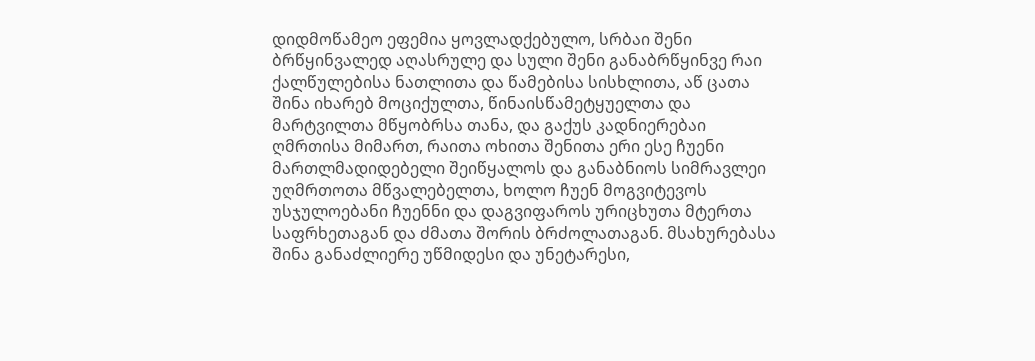დიდმოწამეო ეფემია ყოვლადქებულო, სრბაი შენი ბრწყინვალედ აღასრულე და სული შენი განაბრწყინვე რაი ქალწულებისა ნათლითა და წამებისა სისხლითა, აწ ცათა შინა იხარებ მოციქულთა, წინაისწამეტყუელთა და მარტვილთა მწყობრსა თანა, და გაქუს კადნიერებაი ღმრთისა მიმართ, რაითა ოხითა შენითა ერი ესე ჩუენი მართლმადიდებელი შეიწყალოს და განაბნიოს სიმრავლეი უღმრთოთა მწვალებელთა, ხოლო ჩუენ მოგვიტევოს უსჯულოებანი ჩუენნი და დაგვიფაროს ურიცხუთა მტერთა საფრხეთაგან და ძმათა შორის ბრძოლათაგან. მსახურებასა შინა განაძლიერე უწმიდესი და უნეტარესი,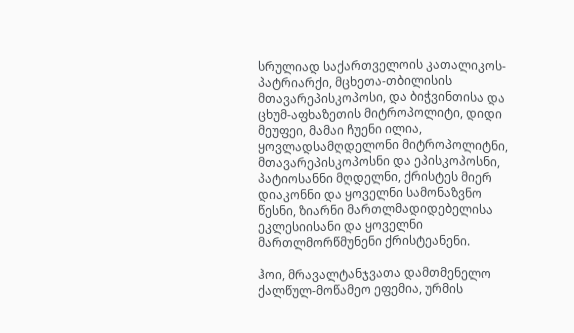სრულიად საქართველოის კათალიკოს-პატრიარქი, მცხეთა-თბილისის მთავარეპისკოპოსი, და ბიჭვინთისა და ცხუმ-აფხაზეთის მიტროპოლიტი, დიდი მეუფეი, მამაი ჩუენი ილია, ყოვლადსამღდელონი მიტროპოლიტნი, მთავარეპისკოპოსნი და ეპისკოპოსნი, პატიოსანნი მღდელნი, ქრისტეს მიერ დიაკონნი და ყოველნი სამონაზვნო წესნი, ზიარნი მართლმადიდებელისა ეკლესიისანი და ყოველნი მართლმორწმუნენი ქრისტეანენი.

ჰოი, მრავალტანჯვათა დამთმენელო ქალწულ-მოწამეო ეფემია, ურმის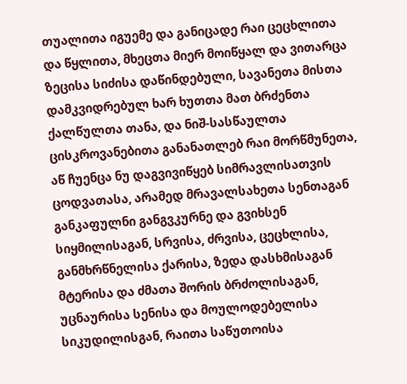თუალითა იგუემე და განიცადე რაი ცეცხლითა და წყლითა, მხეცთა მიერ მოიწყალ და ვითარცა ზეცისა სიძისა დაწინდებული, სავანეთა მისთა დამკვიდრებულ ხარ ხუთთა მათ ბრძენთა ქალწულთა თანა, და ნიშ-სასწაულთა ცისკროვანებითა განანათლებ რაი მორწმუნეთა, აწ ჩუენცა ნუ დაგვივიწყებ სიმრავლისათვის ცოდვათასა, არამედ მრავალსახეთა სენთაგან განკაფულნი განგვკურნე და გვიხსენ სიყმილისაგან, სრვისა, ძრვისა, ცეცხლისა, განმხრწნელისა ქარისა, ზედა დასხმისაგან მტერისა და ძმათა შორის ბრძოლისაგან, უცნაურისა სენისა და მოულოდებელისა სიკუდილისგან, რაითა საწუთოისა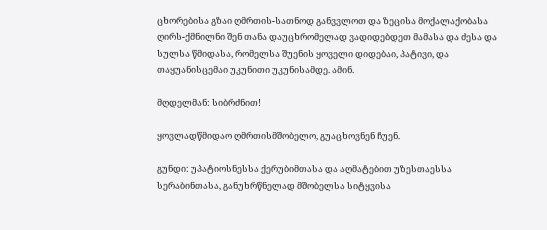ცხორებისა გზაი ღმრთის-სათნოდ განვვლოთ და ზეცისა მოქალაქობასა ღირს-ქმნილნი შენ თანა დაუცხრომელად ვადიდებდეთ მამასა და ძესა და სულსა წმიდასა, რომელსა შუენის ყოველი დიდებაი, პატივი, და თაყუანისცემაი უკუნითი უკუნისამდე. ამინ.

მღდელმან: სიბრძნით!

ყოვლადწმიდაო ღმრთისმშობელო, გუაცხოვნენ ჩუენ.

გუნდი: უპატიოსნესსა ქერუბიმთასა და აღმატებით უზესთაესსა სერაბინთასა, განუხრწნელად მშობელსა სიტყვისა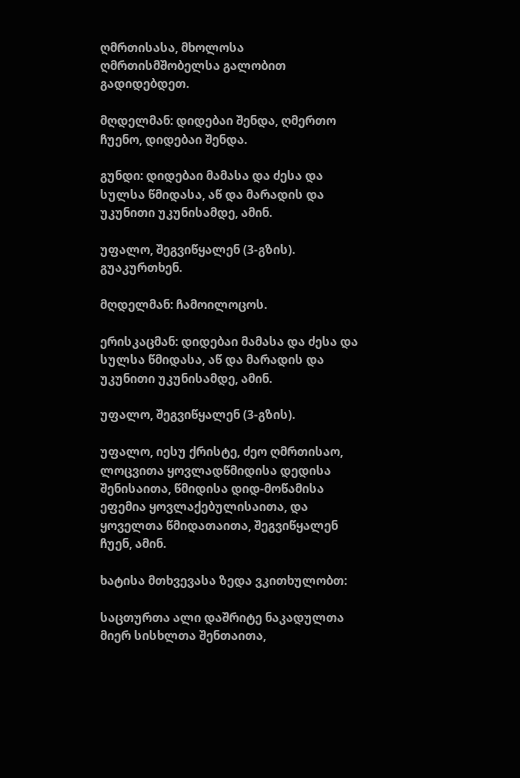ღმრთისასა, მხოლოსა ღმრთისმშობელსა გალობით გადიდებდეთ.

მღდელმან: დიდებაი შენდა, ღმერთო ჩუენო, დიდებაი შენდა.

გუნდი: დიდებაი მამასა და ძესა და სულსა წმიდასა, აწ და მარადის და უკუნითი უკუნისამდე, ამინ.

უფალო, შეგვიწყალენ (3-გზის). გუაკურთხენ.

მღდელმან: ჩამოილოცოს.

ერისკაცმან: დიდებაი მამასა და ძესა და სულსა წმიდასა, აწ და მარადის და უკუნითი უკუნისამდე, ამინ.

უფალო, შეგვიწყალენ (3-გზის).

უფალო, იესუ ქრისტე, ძეო ღმრთისაო, ლოცვითა ყოვლადწმიდისა დედისა შენისაითა, წმიდისა დიდ-მოწამისა ეფემია ყოვლაქებულისაითა, და ყოველთა წმიდათაითა, შეგვიწყალენ ჩუენ, ამინ.

ხატისა მთხვევასა ზედა ვკითხულობთ:

საცთურთა ალი დაშრიტე ნაკადულთა მიერ სისხლთა შენთაითა,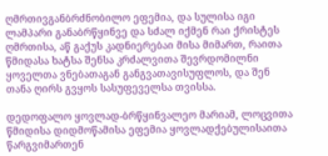ღმრთივგანბრძნობილო ეფემია, და სულისა იგი ლამპარი განაბრწყინვე და სძალ იქმენ რაი ქრისტეს ღმრთისა, აწ გაქუს კადნიერებაი მისა მიმართ, რაითა წმიდასა ხატსა შენსა კრძალვითა შევრდომილნი ყოველთა ვნებათაგან განგვათავისუფლოს, და შენ თანა ღირს გვყოს სასუფეველსა თვისსა.

დედოფალო ყოვლად-ბრწყინვალეო მარიამ, ლოცვითა წმიდისა დიდმოწამისა ეფემია ყოვლადქებულისაითა წარგვიმართენ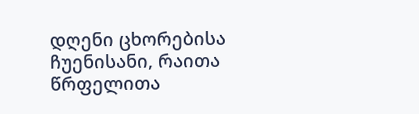დღენი ცხორებისა ჩუენისანი, რაითა წრფელითა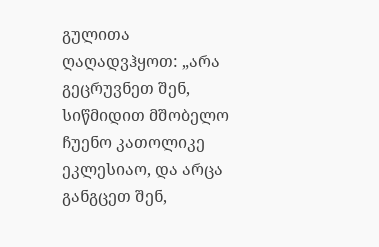გულითა ღაღადვჰყოთ: „არა გეცრუვნეთ შენ, სიწმიდით მშობელო ჩუენო კათოლიკე ეკლესიაო, და არცა განგცეთ შენ,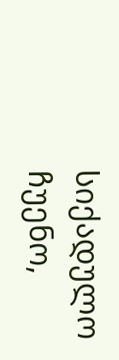სიქადულო ჩუენო,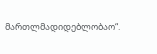მართლმადიდებლობაო“.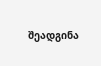შეადგინა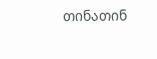თინათინ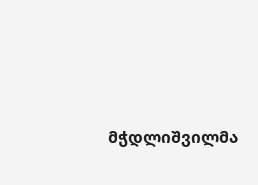მჭდლიშვილმა